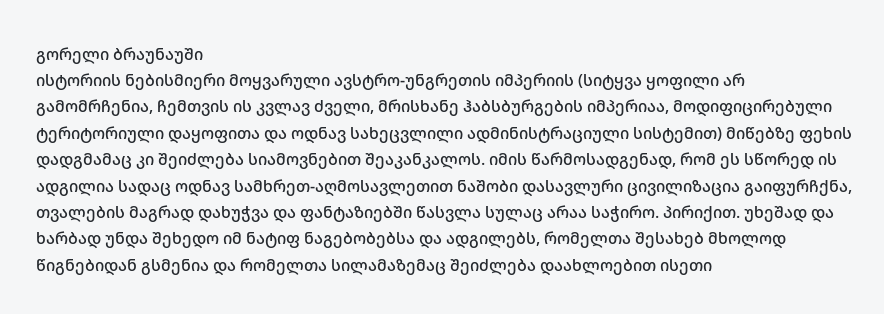გორელი ბრაუნაუში
ისტორიის ნებისმიერი მოყვარული ავსტრო-უნგრეთის იმპერიის (სიტყვა ყოფილი არ გამომრჩენია, ჩემთვის ის კვლავ ძველი, მრისხანე ჰაბსბურგების იმპერიაა, მოდიფიცირებული ტერიტორიული დაყოფითა და ოდნავ სახეცვლილი ადმინისტრაციული სისტემით) მიწებზე ფეხის დადგმამაც კი შეიძლება სიამოვნებით შეაკანკალოს. იმის წარმოსადგენად, რომ ეს სწორედ ის ადგილია სადაც ოდნავ სამხრეთ-აღმოსავლეთით ნაშობი დასავლური ცივილიზაცია გაიფურჩქნა, თვალების მაგრად დახუჭვა და ფანტაზიებში წასვლა სულაც არაა საჭირო. პირიქით. უხეშად და ხარბად უნდა შეხედო იმ ნატიფ ნაგებობებსა და ადგილებს, რომელთა შესახებ მხოლოდ წიგნებიდან გსმენია და რომელთა სილამაზემაც შეიძლება დაახლოებით ისეთი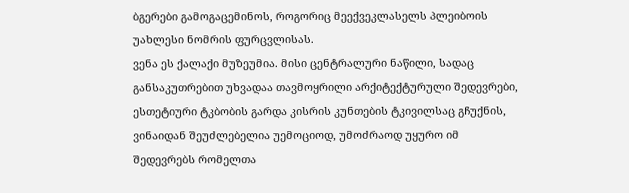ბგერები გამოგაცემინოს, როგორიც მეექვეკლასელს პლეიბოის უახლესი ნომრის ფურცვლისას.
ვენა ეს ქალაქი მუზეუმია. მისი ცენტრალური ნაწილი, სადაც განსაკუთრებით უხვადაა თავმოყრილი არქიტექტურული შედევრები, ესთეტიური ტკბობის გარდა კისრის კუნთების ტკივილსაც გჩუქნის, ვინაიდან შეუძლებელია უემოციოდ, უმოძრაოდ უყურო იმ შედევრებს რომელთა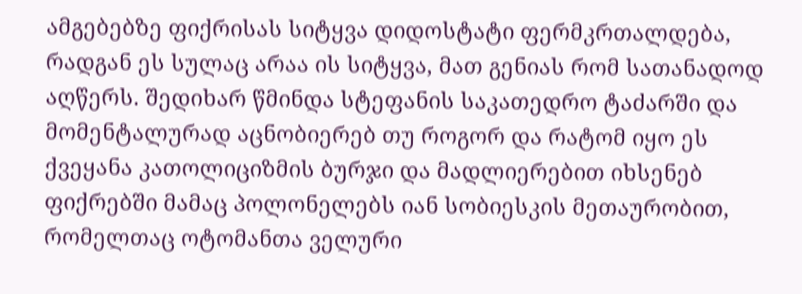ამგებებზე ფიქრისას სიტყვა დიდოსტატი ფერმკრთალდება, რადგან ეს სულაც არაა ის სიტყვა, მათ გენიას რომ სათანადოდ აღწერს. შედიხარ წმინდა სტეფანის საკათედრო ტაძარში და მომენტალურად აცნობიერებ თუ როგორ და რატომ იყო ეს ქვეყანა კათოლიციზმის ბურჯი და მადლიერებით იხსენებ ფიქრებში მამაც პოლონელებს იან სობიესკის მეთაურობით, რომელთაც ოტომანთა ველური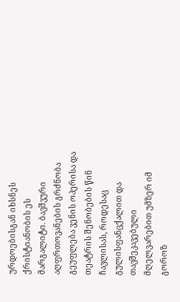ურდოებისგან იხსნეს ქრისტიანობის ეს მარგალიტი. ბავშვური აღფრთოვანების გრძნობა გეუფლება ვენის ოპერისა და თეატრის შენობების წინ ჩავლისას, როდესაც გულისფანცქალით და თავშეკავებული მღელვარებით უმზერ იმ გოროზ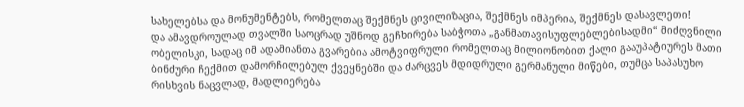სახელებსა და მონუმენტებს, რომელთაც შექმნეს ცივილიზაცია, შექმნეს იმპერია, შექმნეს დასავლეთი!
და ამავდროულად თვალში საოცრად უშნოდ გეჩხირება საბჭოთა „განმათავისუფლებლებისადმი“ მიძღვნილი ობელისკი, სადაც იმ ადამიანთა გვარებია ამოტვიფრული რომელთაც მილიონობით ქალი გააუპატიურეს მათი ბინძური ჩექმით დამორჩილებულ ქვეყნებში და ძარცვეს მდიდრული გერმანული მიწები, თუმცა საპასუხო რისხვის ნაცვლად, მადლიერება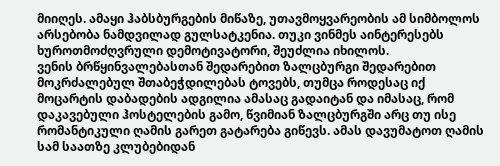მიიღეს. ამაყი ჰაბსბურგების მიწაზე, უთავმოყვარეობის ამ სიმბოლოს არსებობა ნამდვილად გულსატკენია. თუკი ვინმეს აინტერესებს ხუროთმოძღვრული დემოტივატორი, შეუძლია იხილოს.
ვენის ბრწყინვალებასთან შედარებით ზალცბურგი შედარებით მოკრძალებულ შთაბეჭდილებას ტოვებს, თუმცა როდესაც იქ მოცარტის დაბადების ადგილია ამასაც გადაიტან და იმასაც, რომ დაკავებული ჰოსტელების გამო, წვიმიან ზალცბურგში არც თუ ისე რომანტიკული ღამის გარეთ გატარება გიწევს. ამას დავუმატოთ ღამის სამ საათზე კლუბებიდან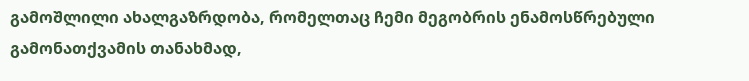გამოშლილი ახალგაზრდობა, რომელთაც ჩემი მეგობრის ენამოსწრებული გამონათქვამის თანახმად,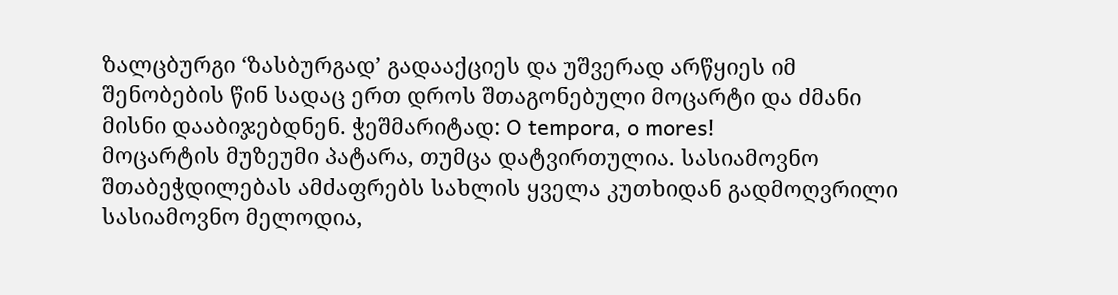ზალცბურგი ‘ზასბურგად’ გადააქციეს და უშვერად არწყიეს იმ შენობების წინ სადაც ერთ დროს შთაგონებული მოცარტი და ძმანი მისნი დააბიჯებდნენ. ჭეშმარიტად: O tempora, o mores!
მოცარტის მუზეუმი პატარა, თუმცა დატვირთულია. სასიამოვნო შთაბეჭდილებას ამძაფრებს სახლის ყველა კუთხიდან გადმოღვრილი სასიამოვნო მელოდია,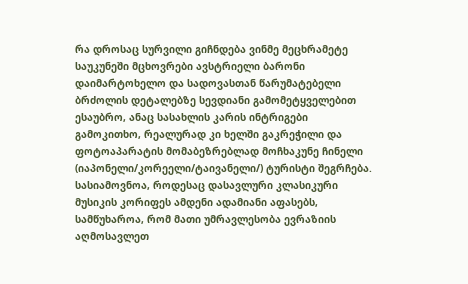რა დროსაც სურვილი გიჩნდება ვინმე მეცხრამეტე საუკუნეში მცხოვრები ავსტრიელი ბარონი დაიმარტოხელო და სადოვასთან წარუმატებელი ბრძოლის დეტალებზე სევდიანი გამომეტყველებით ესაუბრო, ანაც სასახლის კარის ინტრიგები გამოკითხო, რეალურად კი ხელში გაკრეჭილი და ფოტოაპარატის მომაბეზრებლად მოჩხაკუნე ჩინელი (იაპონელი/კორეელი/ტაივანელი/) ტურისტი შეგრჩება. სასიამოვნოა, როდესაც დასავლური კლასიკური მუსიკის კორიფეს ამდენი ადამიანი აფასებს, სამწუხაროა, რომ მათი უმრავლესობა ევრაზიის აღმოსავლეთ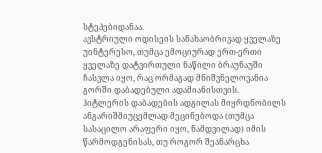სტეპებიდანაა.
ავსტრიული ოდისეის სანახაობრივად ყველაზე უინტერესო, თუმცა ემოციურად ერთ-ერთი ყველაზე დატვირთული ნაწილი ბრაუნაუში ჩასვლა იყო, რაც ორმაგად მნიშვნელოვანია გორში დაბადებული ადამიანისთვის. ჰიტლერის დაბადების ადგილას მიყრდნობილს ანგარიშმიუცემლად მეცინებოდა (თუმცა სასაცილო არაფერი იყო, ნამდვილად) იმის წარმოდგენისას, თუ როგორ შეანარცხა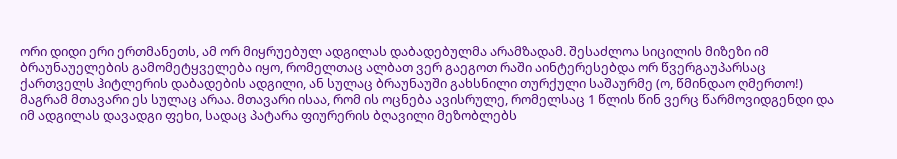ორი დიდი ერი ერთმანეთს, ამ ორ მიყრუებულ ადგილას დაბადებულმა არამზადამ. შესაძლოა სიცილის მიზეზი იმ ბრაუნაუელების გამომეტყველება იყო, რომელთაც ალბათ ვერ გაეგოთ რაში აინტერესებდა ორ წვერგაუპარსაც ქართველს ჰიტლერის დაბადების ადგილი, ან სულაც ბრაუნაუში გახსნილი თურქული საშაურმე (ო, წმინდაო ღმერთო!) მაგრამ მთავარი ეს სულაც არაა. მთავარი ისაა, რომ ის ოცნება ავისრულე, რომელსაც 1 წლის წინ ვერც წარმოვიდგენდი და იმ ადგილას დავადგი ფეხი, სადაც პატარა ფიურერის ბღავილი მეზობლებს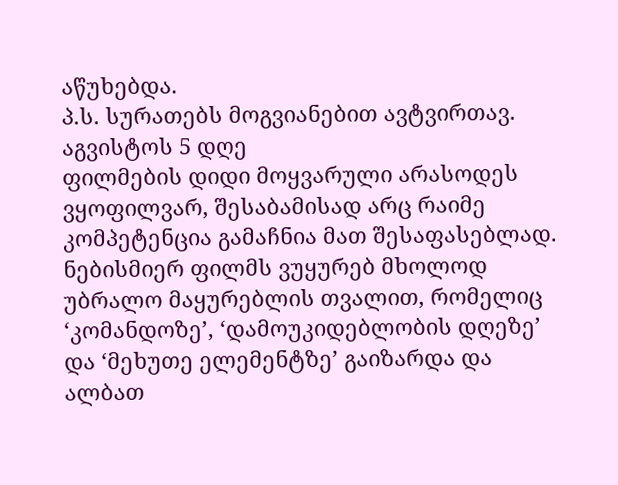აწუხებდა.
პ.ს. სურათებს მოგვიანებით ავტვირთავ.
აგვისტოს 5 დღე
ფილმების დიდი მოყვარული არასოდეს ვყოფილვარ, შესაბამისად არც რაიმე კომპეტენცია გამაჩნია მათ შესაფასებლად. ნებისმიერ ფილმს ვუყურებ მხოლოდ უბრალო მაყურებლის თვალით, რომელიც ‘კომანდოზე’, ‘დამოუკიდებლობის დღეზე’ და ‘მეხუთე ელემენტზე’ გაიზარდა და ალბათ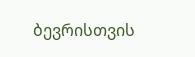ბევრისთვის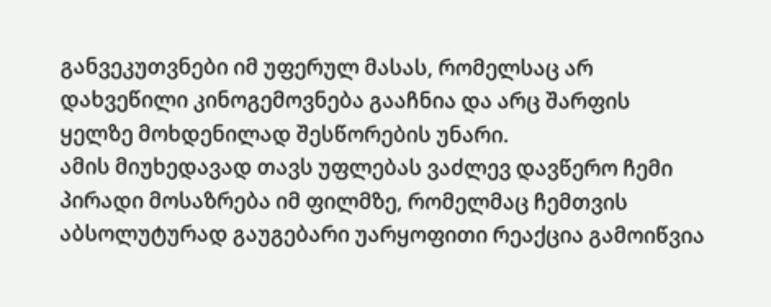განვეკუთვნები იმ უფერულ მასას, რომელსაც არ დახვეწილი კინოგემოვნება გააჩნია და არც შარფის ყელზე მოხდენილად შესწორების უნარი.
ამის მიუხედავად თავს უფლებას ვაძლევ დავწერო ჩემი პირადი მოსაზრება იმ ფილმზე, რომელმაც ჩემთვის აბსოლუტურად გაუგებარი უარყოფითი რეაქცია გამოიწვია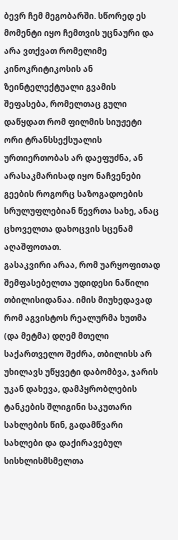ბევრ ჩემ მეგობარში. სწორედ ეს მომენტი იყო ჩემთვის უცნაური და არა ვთქვათ რომელიმე კინოკრიტიკოსის ან ზეინტელექტუალი გვამის შეფასება, რომელთაც გული დაწყდათ რომ ფილმის სიუჟეტი ორი ტრანსსექსუალის ურთიერთობას არ დაეფუძნა, ან არასაკმარისად იყო ნაჩვენები გეების როგორც საზოგადოების სრულუფლებიან წევრთა სახე, ანაც ცხოველთა დახოცვის სცენამ აღაშფოთათ.
გასაკვირი არაა, რომ უარყოფითად შემფასებელთა უდიდესი ნაწილი თბილისიდანაა. იმის მიუხედავად რომ აგვისტოს რეალურმა ხუთმა (და მეტმა) დღემ მთელი საქართველო შეძრა, თბილისს არ უხილავს უწყვეტი დაბომბვა, ჯარის უკან დახევა, დამპყრობლების ტანკების შლიგინი საკუთარი სახლების წინ, გადამწვარი სახლები და დაქირავებულ სისხლისმსმელთა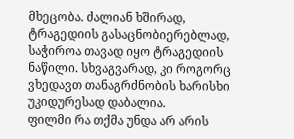მხეცობა. ძალიან ხშირად, ტრაგედიის გასაცნობიერებლად, საჭიროა თავად იყო ტრაგედიის ნაწილი. სხვაგვარად, კი როგორც ვხედავთ თანაგრძნობის ხარისხი უკიდურესად დაბალია.
ფილმი რა თქმა უნდა არ არის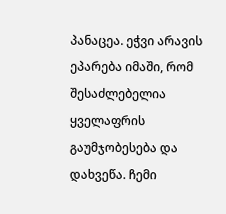პანაცეა. ეჭვი არავის ეპარება იმაში, რომ შესაძლებელია ყველაფრის გაუმჯობესება და დახვეწა. ჩემი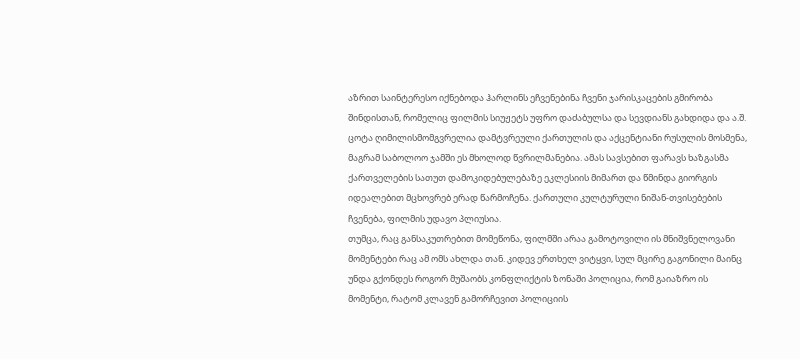აზრით საინტერესო იქნებოდა ჰარლინს ეჩვენებინა ჩვენი ჯარისკაცების გმირობა შინდისთან, რომელიც ფილმის სიუჟეტს უფრო დაძაბულსა და სევდიანს გახდიდა და ა.შ. ცოტა ღიმილისმომგვრელია დამტვრეული ქართულის და აქცენტიანი რუსულის მოსმენა, მაგრამ საბოლოო ჯამში ეს მხოლოდ წვრილმანებია. ამას სავსებით ფარავს ხაზგასმა ქართველების სათუთ დამოკიდებულებაზე ეკლესიის მიმართ და წმინდა გიორგის იდეალებით მცხოვრებ ერად წარმოჩენა. ქართული კულტურული ნიშან-თვისებების ჩვენება, ფილმის უდავო პლიუსია.
თუმცა, რაც განსაკუთრებით მომეწონა, ფილმში არაა გამოტოვილი ის მნიშვნელოვანი მომენტები რაც ამ ომს ახლდა თან. კიდევ ერთხელ ვიტყვი, სულ მცირე გაგონილი მაინც უნდა გქონდეს როგორ მუშაობს კონფლიქტის ზონაში პოლიცია, რომ გაიაზრო ის მომენტი, რატომ კლავენ გამორჩევით პოლიციის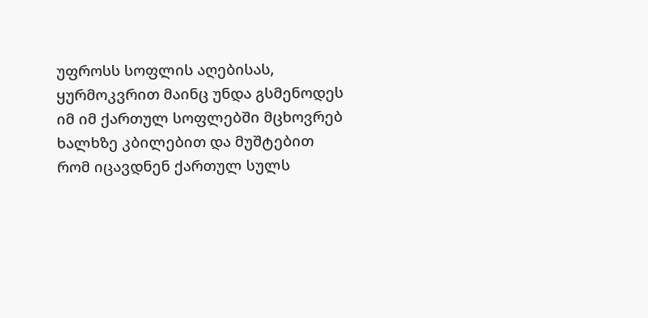უფროსს სოფლის აღებისას, ყურმოკვრით მაინც უნდა გსმენოდეს იმ იმ ქართულ სოფლებში მცხოვრებ ხალხზე კბილებით და მუშტებით რომ იცავდნენ ქართულ სულს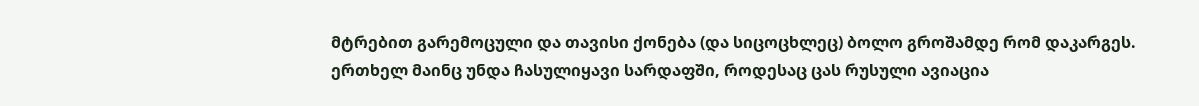მტრებით გარემოცული და თავისი ქონება (და სიცოცხლეც) ბოლო გროშამდე რომ დაკარგეს. ერთხელ მაინც უნდა ჩასულიყავი სარდაფში, როდესაც ცას რუსული ავიაცია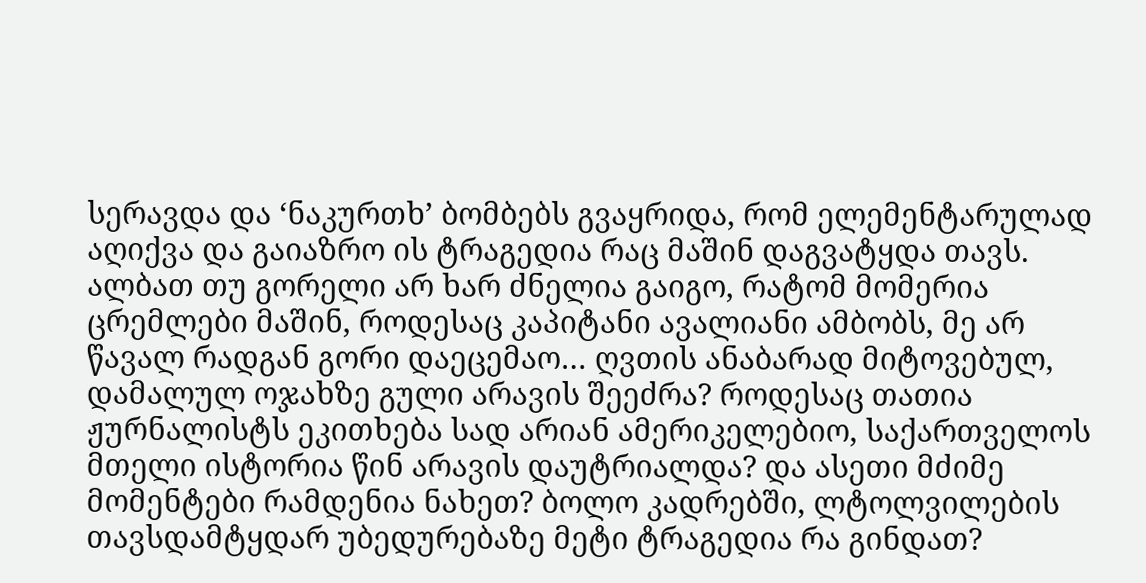სერავდა და ‘ნაკურთხ’ ბომბებს გვაყრიდა, რომ ელემენტარულად აღიქვა და გაიაზრო ის ტრაგედია რაც მაშინ დაგვატყდა თავს. ალბათ თუ გორელი არ ხარ ძნელია გაიგო, რატომ მომერია ცრემლები მაშინ, როდესაც კაპიტანი ავალიანი ამბობს, მე არ წავალ რადგან გორი დაეცემაო… ღვთის ანაბარად მიტოვებულ, დამალულ ოჯახზე გული არავის შეეძრა? როდესაც თათია ჟურნალისტს ეკითხება სად არიან ამერიკელებიო, საქართველოს მთელი ისტორია წინ არავის დაუტრიალდა? და ასეთი მძიმე მომენტები რამდენია ნახეთ? ბოლო კადრებში, ლტოლვილების თავსდამტყდარ უბედურებაზე მეტი ტრაგედია რა გინდათ?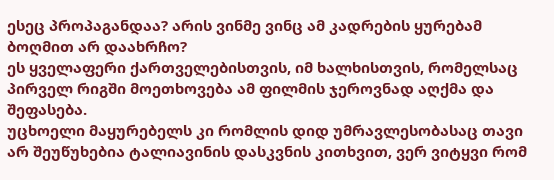ესეც პროპაგანდაა? არის ვინმე ვინც ამ კადრების ყურებამ ბოღმით არ დაახრჩო?
ეს ყველაფერი ქართველებისთვის, იმ ხალხისთვის, რომელსაც პირველ რიგში მოეთხოვება ამ ფილმის ჯეროვნად აღქმა და შეფასება.
უცხოელი მაყურებელს კი რომლის დიდ უმრავლესობასაც თავი არ შეუწუხებია ტალიავინის დასკვნის კითხვით, ვერ ვიტყვი რომ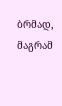ბრმად, მაგრამ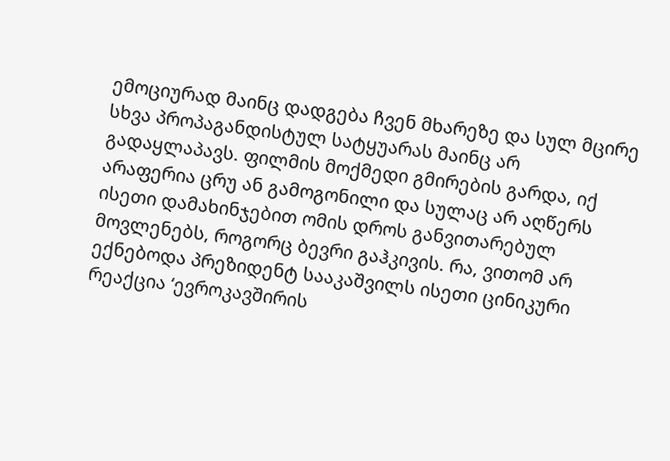ემოციურად მაინც დადგება ჩვენ მხარეზე და სულ მცირე სხვა პროპაგანდისტულ სატყუარას მაინც არ გადაყლაპავს. ფილმის მოქმედი გმირების გარდა, იქ არაფერია ცრუ ან გამოგონილი და სულაც არ აღწერს ისეთი დამახინჯებით ომის დროს განვითარებულ მოვლენებს, როგორც ბევრი გაჰკივის. რა, ვითომ არ ექნებოდა პრეზიდენტ სააკაშვილს ისეთი ცინიკური რეაქცია ‘ევროკავშირის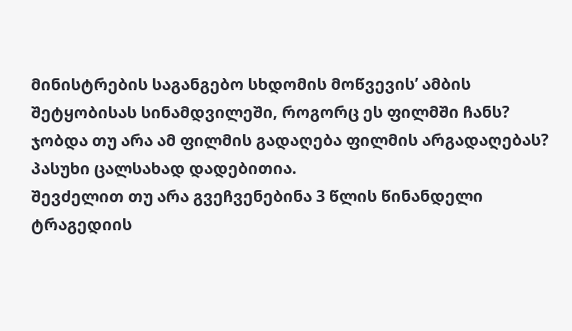მინისტრების საგანგებო სხდომის მოწვევის’ ამბის შეტყობისას სინამდვილეში, როგორც ეს ფილმში ჩანს?
ჯობდა თუ არა ამ ფილმის გადაღება ფილმის არგადაღებას? პასუხი ცალსახად დადებითია.
შევძელით თუ არა გვეჩვენებინა 3 წლის წინანდელი ტრაგედიის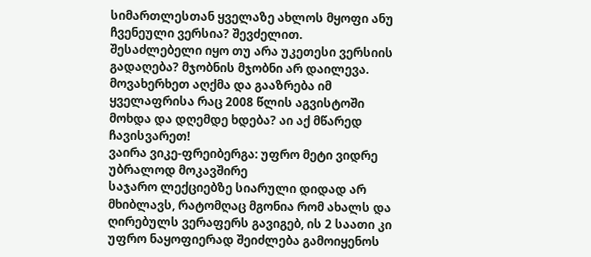სიმართლესთან ყველაზე ახლოს მყოფი ანუ ჩვენეული ვერსია? შევძელით.
შესაძლებელი იყო თუ არა უკეთესი ვერსიის გადაღება? მჯობნის მჯობნი არ დაილევა.
მოვახერხეთ აღქმა და გააზრება იმ ყველაფრისა რაც 2008 წლის აგვისტოში მოხდა და დღემდე ხდება? აი აქ მწარედ ჩავისვარეთ!
ვაირა ვიკე-ფრეიბერგა: უფრო მეტი ვიდრე უბრალოდ მოკავშირე
საჯარო ლექციებზე სიარული დიდად არ მხიბლავს, რატომღაც მგონია რომ ახალს და ღირებულს ვერაფერს გავიგებ, ის 2 საათი კი უფრო ნაყოფიერად შეიძლება გამოიყენოს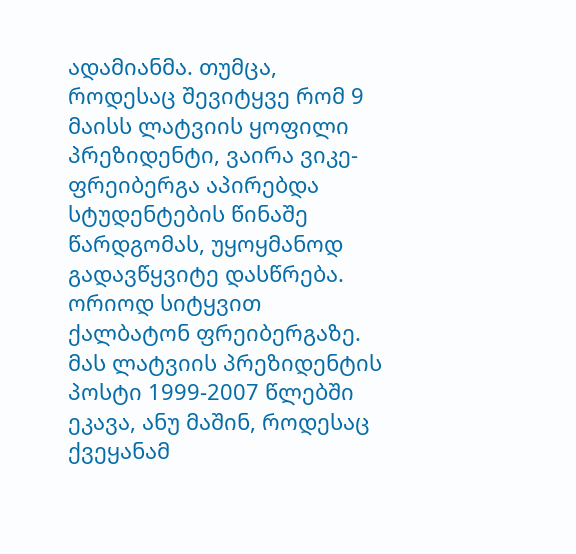ადამიანმა. თუმცა, როდესაც შევიტყვე რომ 9 მაისს ლატვიის ყოფილი პრეზიდენტი, ვაირა ვიკე-ფრეიბერგა აპირებდა სტუდენტების წინაშე წარდგომას, უყოყმანოდ გადავწყვიტე დასწრება.
ორიოდ სიტყვით ქალბატონ ფრეიბერგაზე. მას ლატვიის პრეზიდენტის პოსტი 1999-2007 წლებში ეკავა, ანუ მაშინ, როდესაც ქვეყანამ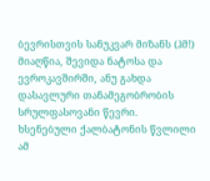ბევრისთვის სანუკვარ მიზანს (ჰმ!) მიაღწია, შევიდა ნატოსა და ევროკავშირში, ანუ გახდა დასავლური თანამეგობრობის სრულფასოვანი წევრი. ხსენებული ქალბატონის წვლილი ამ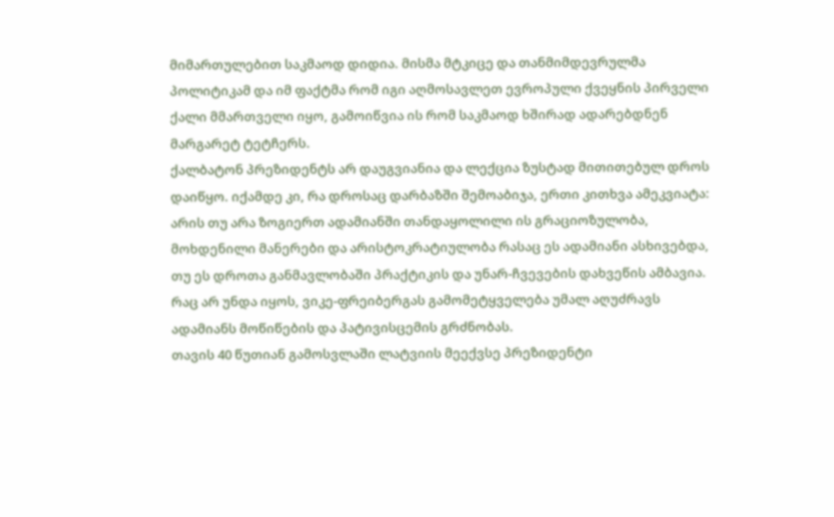მიმართულებით საკმაოდ დიდია. მისმა მტკიცე და თანმიმდევრულმა პოლიტიკამ და იმ ფაქტმა რომ იგი აღმოსავლეთ ევროპული ქვეყნის პირველი ქალი მმართველი იყო, გამოიწვია ის რომ საკმაოდ ხშირად ადარებდნენ მარგარეტ ტეტჩერს.
ქალბატონ პრეზიდენტს არ დაუგვიანია და ლექცია ზუსტად მითითებულ დროს დაიწყო. იქამდე კი, რა დროსაც დარბაზში შემოაბიჯა, ერთი კითხვა ამეკვიატა: არის თუ არა ზოგიერთ ადამიანში თანდაყოლილი ის გრაციოზულობა, მოხდენილი მანერები და არისტოკრატიულობა რასაც ეს ადამიანი ასხივებდა, თუ ეს დროთა განმავლობაში პრაქტიკის და უნარ-ჩვევების დახვეწის ამბავია. რაც არ უნდა იყოს, ვიკე-ფრეიბერგას გამომეტყველება უმალ აღუძრავს ადამიანს მოწიწების და პატივისცემის გრძნობას.
თავის 40 წუთიან გამოსვლაში ლატვიის მეექვსე პრეზიდენტი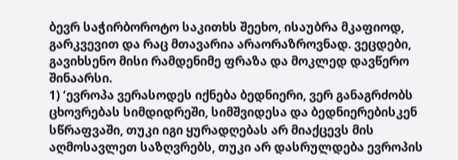ბევრ საჭირბოროტო საკითხს შეეხო, ისაუბრა მკაფიოდ, გარკვევით და რაც მთავარია არაორაზროვნად. ვეცდები, გავიხსენო მისი რამდენიმე ფრაზა და მოკლედ დავწერო შინაარსი.
1) ‘ევროპა ვერასოდეს იქნება ბედნიერი, ვერ განაგრძობს ცხოვრებას სიმდიდრეში, სიმშვიდესა და ბედნიერებისკენ სწრაფვაში, თუკი იგი ყურადღებას არ მიაქცევს მის აღმოსავლეთ საზღვრებს, თუკი არ დასრულდება ევროპის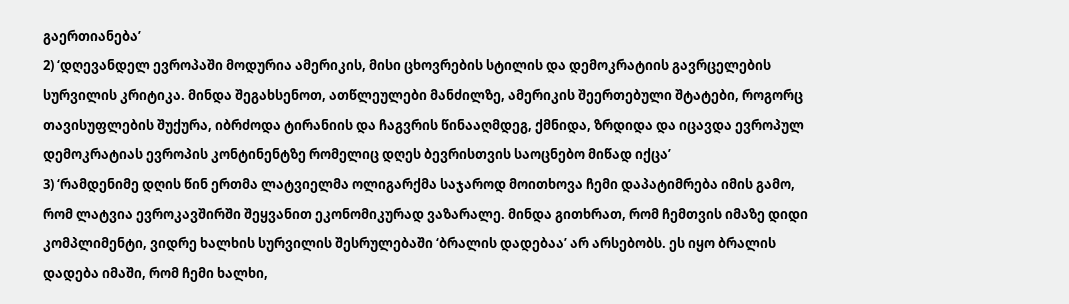გაერთიანება’
2) ‘დღევანდელ ევროპაში მოდურია ამერიკის, მისი ცხოვრების სტილის და დემოკრატიის გავრცელების სურვილის კრიტიკა. მინდა შეგახსენოთ, ათწლეულები მანძილზე, ამერიკის შეერთებული შტატები, როგორც თავისუფლების შუქურა, იბრძოდა ტირანიის და ჩაგვრის წინააღმდეგ, ქმნიდა, ზრდიდა და იცავდა ევროპულ დემოკრატიას ევროპის კონტინენტზე რომელიც დღეს ბევრისთვის საოცნებო მიწად იქცა’
3) ‘რამდენიმე დღის წინ ერთმა ლატვიელმა ოლიგარქმა საჯაროდ მოითხოვა ჩემი დაპატიმრება იმის გამო, რომ ლატვია ევროკავშირში შეყვანით ეკონომიკურად ვაზარალე. მინდა გითხრათ, რომ ჩემთვის იმაზე დიდი კომპლიმენტი, ვიდრე ხალხის სურვილის შესრულებაში ‘ბრალის დადებაა’ არ არსებობს. ეს იყო ბრალის დადება იმაში, რომ ჩემი ხალხი,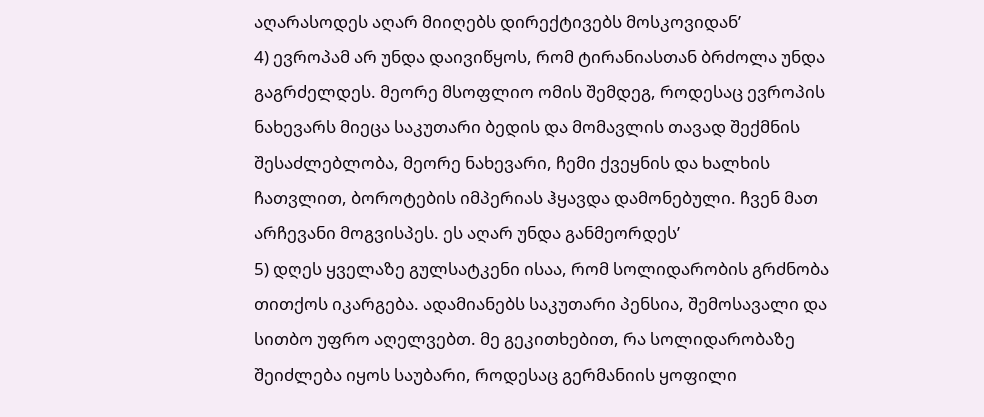აღარასოდეს აღარ მიიღებს დირექტივებს მოსკოვიდან’
4) ევროპამ არ უნდა დაივიწყოს, რომ ტირანიასთან ბრძოლა უნდა გაგრძელდეს. მეორე მსოფლიო ომის შემდეგ, როდესაც ევროპის ნახევარს მიეცა საკუთარი ბედის და მომავლის თავად შექმნის შესაძლებლობა, მეორე ნახევარი, ჩემი ქვეყნის და ხალხის ჩათვლით, ბოროტების იმპერიას ჰყავდა დამონებული. ჩვენ მათ არჩევანი მოგვისპეს. ეს აღარ უნდა განმეორდეს’
5) დღეს ყველაზე გულსატკენი ისაა, რომ სოლიდარობის გრძნობა თითქოს იკარგება. ადამიანებს საკუთარი პენსია, შემოსავალი და სითბო უფრო აღელვებთ. მე გეკითხებით, რა სოლიდარობაზე შეიძლება იყოს საუბარი, როდესაც გერმანიის ყოფილი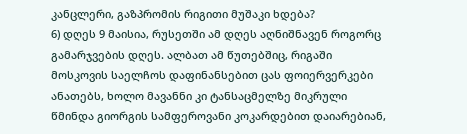კანცლერი, გაზპრომის რიგითი მუშაკი ხდება?
6) დღეს 9 მაისია, რუსეთში ამ დღეს აღნიშნავენ როგორც გამარჯვების დღეს. ალბათ ამ წუთებშიც, რიგაში მოსკოვის საელჩოს დაფინანსებით ცას ფოიერვერკები ანათებს, ხოლო მავანნი კი ტანსაცმელზე მიკრული წმინდა გიორგის სამფეროვანი კოკარდებით დაიარებიან,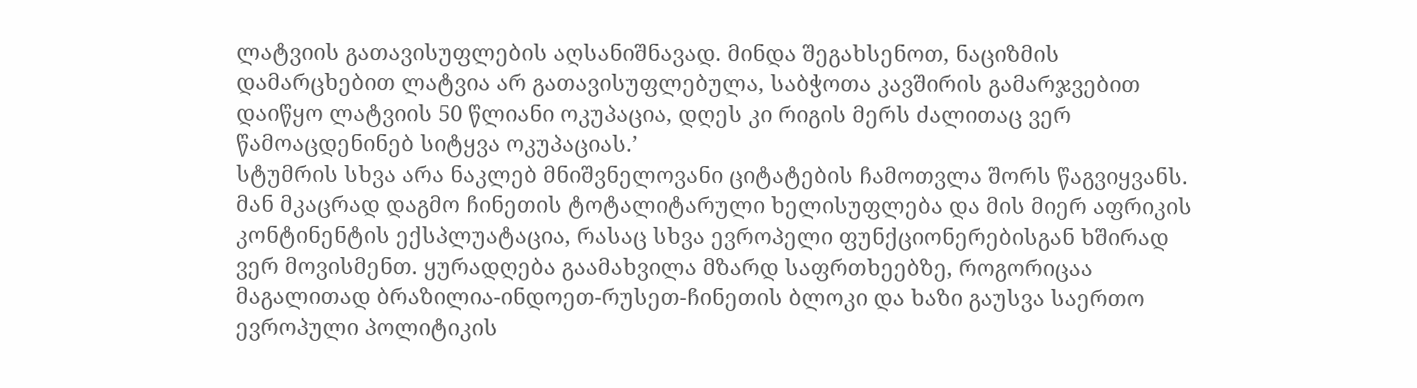ლატვიის გათავისუფლების აღსანიშნავად. მინდა შეგახსენოთ, ნაციზმის დამარცხებით ლატვია არ გათავისუფლებულა, საბჭოთა კავშირის გამარჯვებით დაიწყო ლატვიის 50 წლიანი ოკუპაცია, დღეს კი რიგის მერს ძალითაც ვერ წამოაცდენინებ სიტყვა ოკუპაციას.’
სტუმრის სხვა არა ნაკლებ მნიშვნელოვანი ციტატების ჩამოთვლა შორს წაგვიყვანს. მან მკაცრად დაგმო ჩინეთის ტოტალიტარული ხელისუფლება და მის მიერ აფრიკის კონტინენტის ექსპლუატაცია, რასაც სხვა ევროპელი ფუნქციონერებისგან ხშირად ვერ მოვისმენთ. ყურადღება გაამახვილა მზარდ საფრთხეებზე, როგორიცაა მაგალითად ბრაზილია-ინდოეთ-რუსეთ-ჩინეთის ბლოკი და ხაზი გაუსვა საერთო ევროპული პოლიტიკის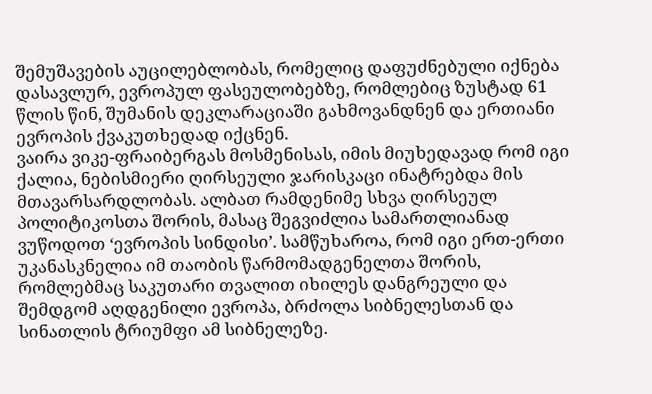შემუშავების აუცილებლობას, რომელიც დაფუძნებული იქნება დასავლურ, ევროპულ ფასეულობებზე, რომლებიც ზუსტად 61 წლის წინ, შუმანის დეკლარაციაში გახმოვანდნენ და ერთიანი ევროპის ქვაკუთხედად იქცნენ.
ვაირა ვიკე-ფრაიბერგას მოსმენისას, იმის მიუხედავად რომ იგი ქალია, ნებისმიერი ღირსეული ჯარისკაცი ინატრებდა მის მთავარსარდლობას. ალბათ რამდენიმე სხვა ღირსეულ პოლიტიკოსთა შორის, მასაც შეგვიძლია სამართლიანად ვუწოდოთ ‘ევროპის სინდისი’. სამწუხაროა, რომ იგი ერთ-ერთი უკანასკნელია იმ თაობის წარმომადგენელთა შორის, რომლებმაც საკუთარი თვალით იხილეს დანგრეული და შემდგომ აღდგენილი ევროპა, ბრძოლა სიბნელესთან და სინათლის ტრიუმფი ამ სიბნელეზე.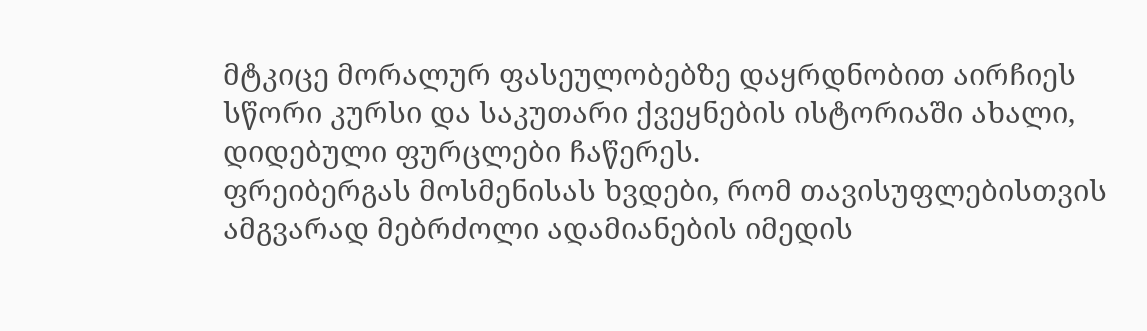მტკიცე მორალურ ფასეულობებზე დაყრდნობით აირჩიეს სწორი კურსი და საკუთარი ქვეყნების ისტორიაში ახალი, დიდებული ფურცლები ჩაწერეს.
ფრეიბერგას მოსმენისას ხვდები, რომ თავისუფლებისთვის ამგვარად მებრძოლი ადამიანების იმედის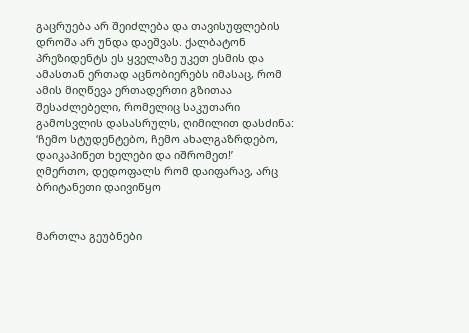გაცრუება არ შეიძლება და თავისუფლების დროშა არ უნდა დაეშვას. ქალბატონ პრეზიდენტს ეს ყველაზე უკეთ ესმის და ამასთან ერთად აცნობიერებს იმასაც, რომ ამის მიღწევა ერთადერთი გზითაა შესაძლებელი, რომელიც საკუთარი გამოსვლის დასასრულს, ღიმილით დასძინა:
‘ჩემო სტუდენტებო, ჩემო ახალგაზრდებო, დაიკაპიწეთ ხელები და იშრომეთ!’
ღმერთო, დედოფალს რომ დაიფარავ, არც ბრიტანეთი დაივიწყო


მართლა გეუბნები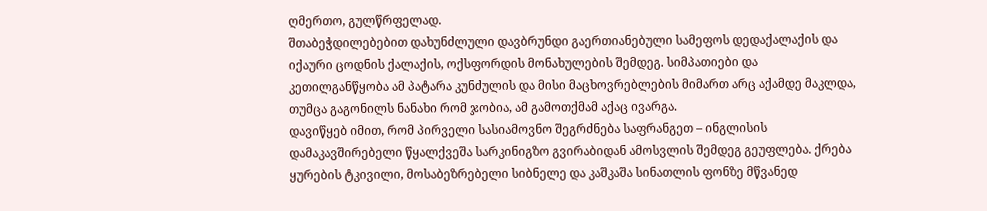ღმერთო, გულწრფელად.
შთაბეჭდილებებით დახუნძლული დავბრუნდი გაერთიანებული სამეფოს დედაქალაქის და იქაური ცოდნის ქალაქის, ოქსფორდის მონახულების შემდეგ. სიმპათიები და კეთილგანწყობა ამ პატარა კუნძულის და მისი მაცხოვრებლების მიმართ არც აქამდე მაკლდა, თუმცა გაგონილს ნანახი რომ ჯობია, ამ გამოთქმამ აქაც ივარგა.
დავიწყებ იმით, რომ პირველი სასიამოვნო შეგრძნება საფრანგეთ – ინგლისის დამაკავშირებელი წყალქვეშა სარკინიგზო გვირაბიდან ამოსვლის შემდეგ გეუფლება. ქრება ყურების ტკივილი, მოსაბეზრებელი სიბნელე და კაშკაშა სინათლის ფონზე მწვანედ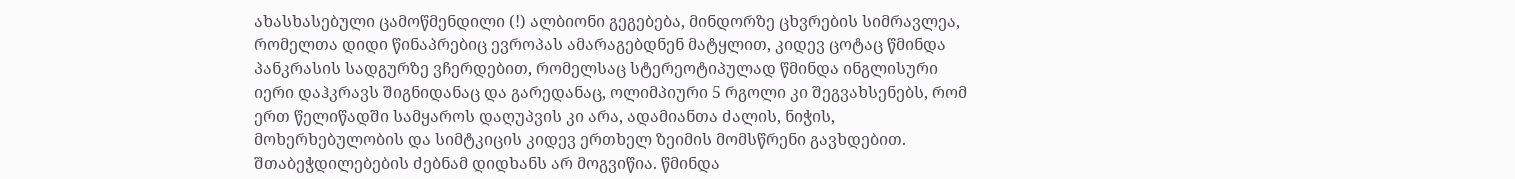ახასხასებული ცამოწმენდილი (!) ალბიონი გეგებება, მინდორზე ცხვრების სიმრავლეა, რომელთა დიდი წინაპრებიც ევროპას ამარაგებდნენ მატყლით, კიდევ ცოტაც წმინდა პანკრასის სადგურზე ვჩერდებით, რომელსაც სტერეოტიპულად წმინდა ინგლისური იერი დაჰკრავს შიგნიდანაც და გარედანაც, ოლიმპიური 5 რგოლი კი შეგვახსენებს, რომ ერთ წელიწადში სამყაროს დაღუპვის კი არა, ადამიანთა ძალის, ნიჭის, მოხერხებულობის და სიმტკიცის კიდევ ერთხელ ზეიმის მომსწრენი გავხდებით.
შთაბეჭდილებების ძებნამ დიდხანს არ მოგვიწია. წმინდა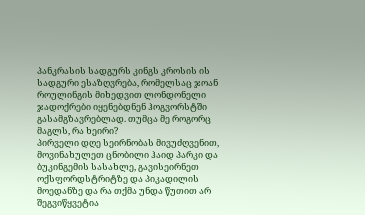პანკრასის სადგურს კინგს კროსის ის სადგური ესაზღვრება, რომელსაც ჯოან როულინგის მიხედვით ლონდონელი ჯადოქრები იყენებდნენ ჰოგვორსტში გასამგზავრებლად. თუმცა მე როგორც მაგლს, რა ხეირი?
პირველი დღე სეირნობას მივუძღვენით, მოვინახულეთ ცნობილი ჰაიდ პარკი და ბუკინგემის სასახლე, გავისეირნეთ ოქსფორდსტრიტზე და პიკადილის მოედანზე და რა თქმა უნდა წუთით არ შეგვიწყვეტია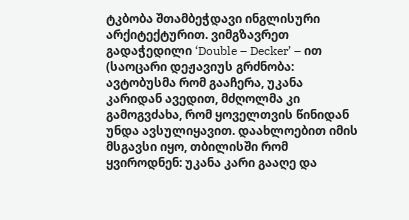ტკბობა შთამბეჭდავი ინგლისური არქიტექტურით. ვიმგზავრეთ გადაჭედილი ‘Double – Decker’ – ით (საოცარი დეჟავიუს გრძნობა: ავტობუსმა რომ გააჩერა, უკანა კარიდან ავედით, მძღოლმა კი გამოგვძახა, რომ ყოველთვის წინიდან უნდა ავსულიყავით. დაახლოებით იმის მსგავსი იყო, თბილისში რომ ყვიროდნენ: უკანა კარი გააღე და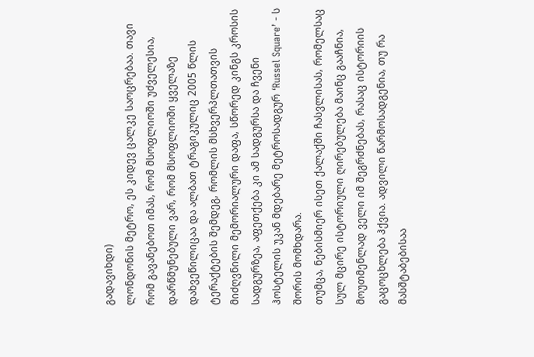გადავიხდი)
ლონდონის მეტრო, ეს კიდევ ცალკე საოცრებაა. თავი რომ გავანებოთ იმას, რომ მსოფლიოში უძველესია, დარწმუნებული ვარ, რომ მსოფლიოში ყველაზე დახვეწილიცაა და ალბათ ტრაგიკულიც 2005 წლის ტერაქტების შემდეგ, რომლის მსხვერპლთათვის მიძღვნილი მემორიალური დაფა, სწორედ კინგს კროსის სადგურზეა, აფეთქება კი ამ სადგურსა და ჩვენი ჰოსტელის უკან მდებარე მეტროსადგურ ‘Russel Square’ - ს შორის მომხდარა.
თუმცა, ნებისმიერ ისეთ ქალაქში ჩასვლისას, რომელსაც სულ მცირე ისტორიული ღირებულება მაინც გააჩნია, მოუთმენლად ველი იმ შეგრძნებას, რასაც ისტორიის გაცოცხლება ჰქვია. ადვილი წარმოსადგენია, თუ რა მასშტაბებისაა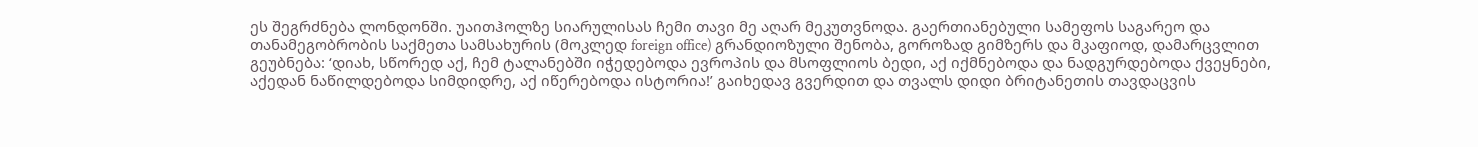ეს შეგრძნება ლონდონში. უაითჰოლზე სიარულისას ჩემი თავი მე აღარ მეკუთვნოდა. გაერთიანებული სამეფოს საგარეო და თანამეგობრობის საქმეთა სამსახურის (მოკლედ foreign office) გრანდიოზული შენობა, გოროზად გიმზერს და მკაფიოდ, დამარცვლით გეუბნება: ‘დიახ, სწორედ აქ, ჩემ ტალანებში იჭედებოდა ევროპის და მსოფლიოს ბედი, აქ იქმნებოდა და ნადგურდებოდა ქვეყნები, აქედან ნაწილდებოდა სიმდიდრე, აქ იწერებოდა ისტორია!’ გაიხედავ გვერდით და თვალს დიდი ბრიტანეთის თავდაცვის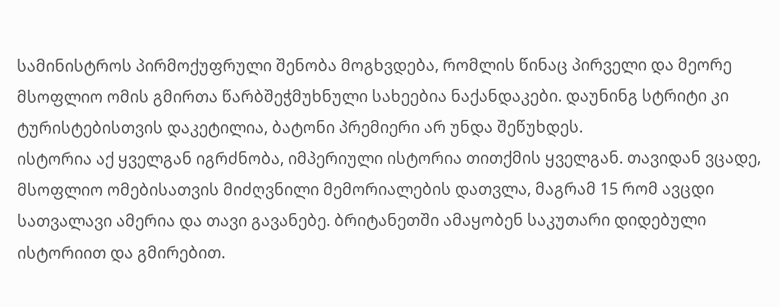სამინისტროს პირმოქუფრული შენობა მოგხვდება, რომლის წინაც პირველი და მეორე მსოფლიო ომის გმირთა წარბშეჭმუხნული სახეებია ნაქანდაკები. დაუნინგ სტრიტი კი ტურისტებისთვის დაკეტილია, ბატონი პრემიერი არ უნდა შეწუხდეს.
ისტორია აქ ყველგან იგრძნობა, იმპერიული ისტორია თითქმის ყველგან. თავიდან ვცადე, მსოფლიო ომებისათვის მიძღვნილი მემორიალების დათვლა, მაგრამ 15 რომ ავცდი სათვალავი ამერია და თავი გავანებე. ბრიტანეთში ამაყობენ საკუთარი დიდებული ისტორიით და გმირებით.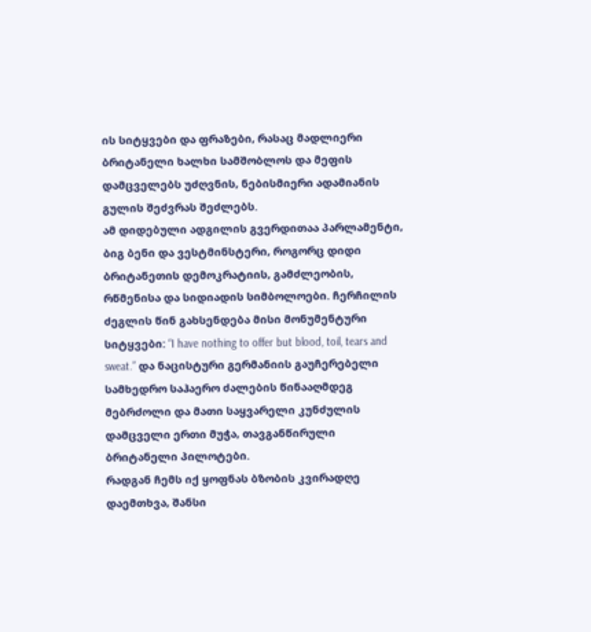ის სიტყვები და ფრაზები, რასაც მადლიერი ბრიტანელი ხალხი სამშობლოს და მეფის დამცველებს უძღვნის, ნებისმიერი ადამიანის გულის შეძვრას შეძლებს.
ამ დიდებული ადგილის გვერდითაა პარლამენტი, ბიგ ბენი და ვესტმინსტერი, როგორც დიდი ბრიტანეთის დემოკრატიის, გამძლეობის, რწმენისა და სიდიადის სიმბოლოები. ჩერჩილის ძეგლის წინ გახსენდება მისი მონუმენტური სიტყვები: “I have nothing to offer but blood, toil, tears and sweat.” და ნაცისტური გერმანიის გაუჩერებელი სამხედრო საჰაერო ძალების წინააღმდეგ მებრძოლი და მათი საყვარელი კუნძულის დამცველი ერთი მუჭა, თავგანწირული ბრიტანელი პილოტები.
რადგან ჩემს იქ ყოფნას ბზობის კვირადღე დაემთხვა, შანსი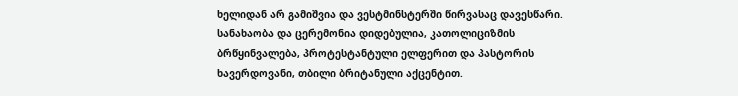ხელიდან არ გამიშვია და ვესტმინსტერში წირვასაც დავესწარი. სანახაობა და ცერემონია დიდებულია, კათოლიციზმის ბრწყინვალება, პროტესტანტული ელფერით და პასტორის ხავერდოვანი, თბილი ბრიტანული აქცენტით.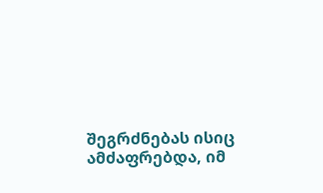შეგრძნებას ისიც ამძაფრებდა, იმ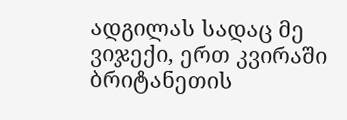ადგილას სადაც მე ვიჯექი, ერთ კვირაში ბრიტანეთის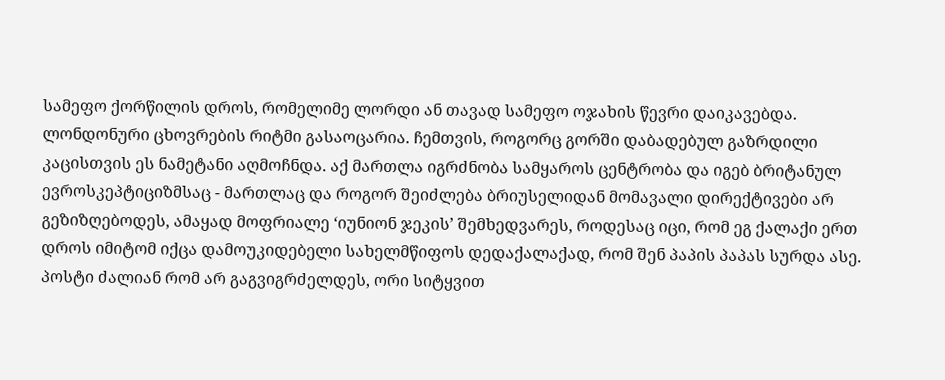სამეფო ქორწილის დროს, რომელიმე ლორდი ან თავად სამეფო ოჯახის წევრი დაიკავებდა.
ლონდონური ცხოვრების რიტმი გასაოცარია. ჩემთვის, როგორც გორში დაბადებულ გაზრდილი კაცისთვის ეს ნამეტანი აღმოჩნდა. აქ მართლა იგრძნობა სამყაროს ცენტრობა და იგებ ბრიტანულ ევროსკეპტიციზმსაც - მართლაც და როგორ შეიძლება ბრიუსელიდან მომავალი დირექტივები არ გეზიზღებოდეს, ამაყად მოფრიალე ‘იუნიონ ჯეკის’ შემხედვარეს, როდესაც იცი, რომ ეგ ქალაქი ერთ დროს იმიტომ იქცა დამოუკიდებელი სახელმწიფოს დედაქალაქად, რომ შენ პაპის პაპას სურდა ასე.
პოსტი ძალიან რომ არ გაგვიგრძელდეს, ორი სიტყვით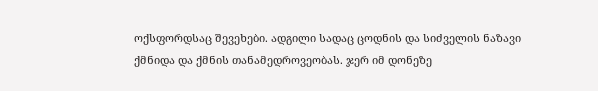ოქსფორდსაც შევეხები. ადგილი სადაც ცოდნის და სიძველის ნაზავი ქმნიდა და ქმნის თანამედროვეობას. ჯერ იმ დონეზე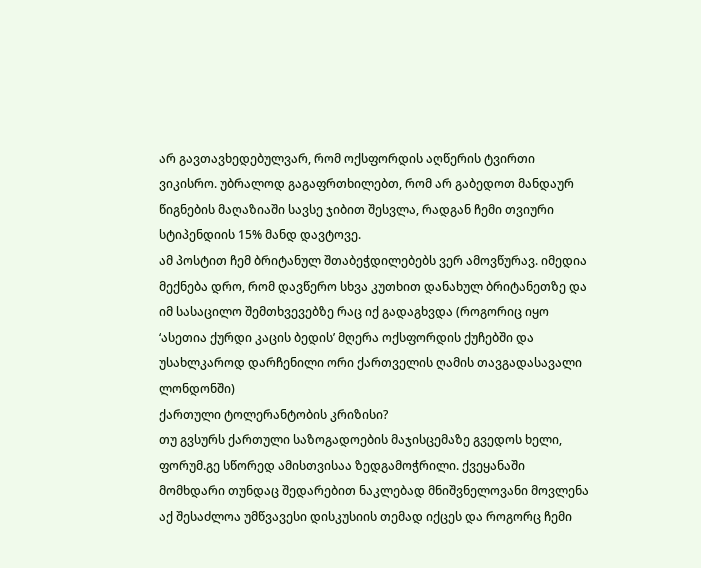არ გავთავხედებულვარ, რომ ოქსფორდის აღწერის ტვირთი ვიკისრო. უბრალოდ გაგაფრთხილებთ, რომ არ გაბედოთ მანდაურ წიგნების მაღაზიაში სავსე ჯიბით შესვლა, რადგან ჩემი თვიური სტიპენდიის 15% მანდ დავტოვე.
ამ პოსტით ჩემ ბრიტანულ შთაბეჭდილებებს ვერ ამოვწურავ. იმედია მექნება დრო, რომ დავწერო სხვა კუთხით დანახულ ბრიტანეთზე და იმ სასაცილო შემთხვევებზე რაც იქ გადაგხვდა (როგორიც იყო ‘ასეთია ქურდი კაცის ბედის’ მღერა ოქსფორდის ქუჩებში და უსახლკაროდ დარჩენილი ორი ქართველის ღამის თავგადასავალი ლონდონში)
ქართული ტოლერანტობის კრიზისი?
თუ გვსურს ქართული საზოგადოების მაჯისცემაზე გვედოს ხელი, ფორუმ.გე სწორედ ამისთვისაა ზედგამოჭრილი. ქვეყანაში მომხდარი თუნდაც შედარებით ნაკლებად მნიშვნელოვანი მოვლენა აქ შესაძლოა უმწვავესი დისკუსიის თემად იქცეს და როგორც ჩემი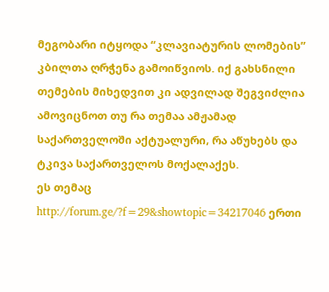მეგობარი იტყოდა “კლავიატურის ლომების” კბილთა ღრჭენა გამოიწვიოს. იქ გახსნილი თემების მიხედვით კი ადვილად შეგვიძლია ამოვიცნოთ თუ რა თემაა ამჟამად საქართველოში აქტუალური, რა აწუხებს და ტკივა საქართველოს მოქალაქეს.
ეს თემაც http://forum.ge/?f=29&showtopic=34217046 ერთი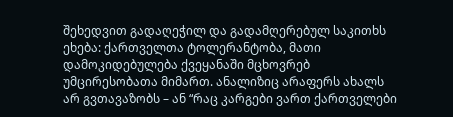შეხედვით გადაღეჭილ და გადამღერებულ საკითხს ეხება: ქართველთა ტოლერანტობა, მათი დამოკიდებულება ქვეყანაში მცხოვრებ უმცირესობათა მიმართ. ანალიზიც არაფერს ახალს არ გვთავაზობს – ან “რაც კარგები ვართ ქართველები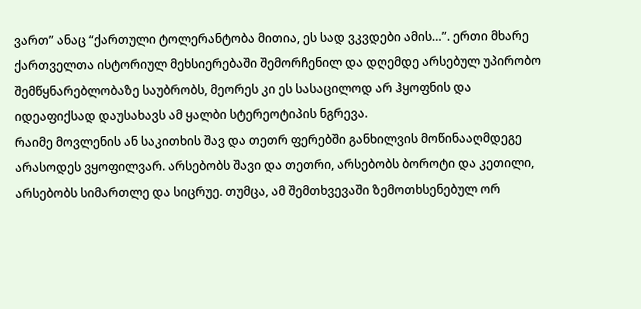ვართ” ანაც “ქართული ტოლერანტობა მითია, ეს სად ვკვდები ამის…”. ერთი მხარე ქართველთა ისტორიულ მეხსიერებაში შემორჩენილ და დღემდე არსებულ უპირობო შემწყნარებლობაზე საუბრობს, მეორეს კი ეს სასაცილოდ არ ჰყოფნის და იდეაფიქსად დაუსახავს ამ ყალბი სტერეოტიპის ნგრევა.
რაიმე მოვლენის ან საკითხის შავ და თეთრ ფერებში განხილვის მოწინააღმდეგე არასოდეს ვყოფილვარ. არსებობს შავი და თეთრი, არსებობს ბოროტი და კეთილი, არსებობს სიმართლე და სიცრუე. თუმცა, ამ შემთხვევაში ზემოთხსენებულ ორ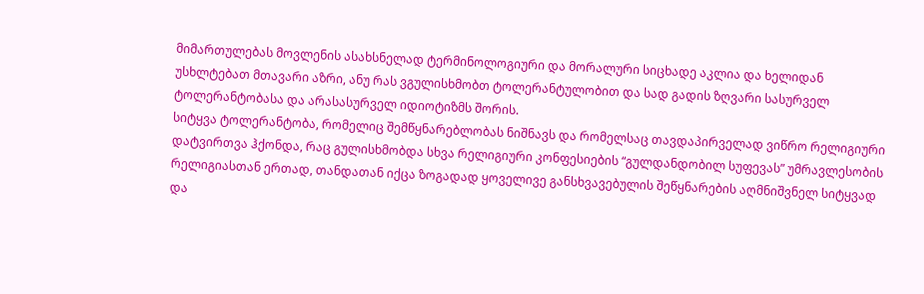მიმართულებას მოვლენის ასახსნელად ტერმინოლოგიური და მორალური სიცხადე აკლია და ხელიდან უსხლტებათ მთავარი აზრი, ანუ რას ვგულისხმობთ ტოლერანტულობით და სად გადის ზღვარი სასურველ ტოლერანტობასა და არასასურველ იდიოტიზმს შორის.
სიტყვა ტოლერანტობა, რომელიც შემწყნარებლობას ნიშნავს და რომელსაც თავდაპირველად ვიწრო რელიგიური დატვირთვა ჰქონდა, რაც გულისხმობდა სხვა რელიგიური კონფესიების “გულდანდობილ სუფევას” უმრავლესობის რელიგიასთან ერთად, თანდათან იქცა ზოგადად ყოველივე განსხვავებულის შეწყნარების აღმნიშვნელ სიტყვად და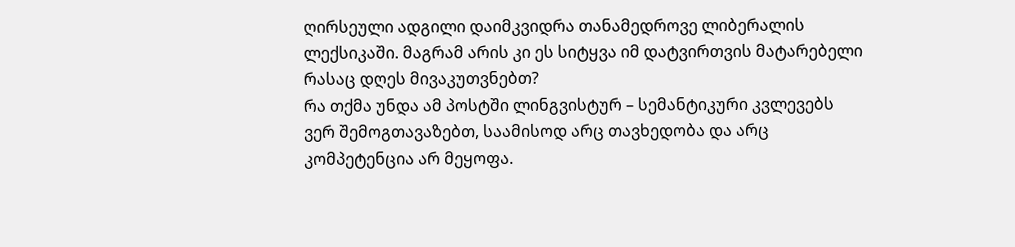ღირსეული ადგილი დაიმკვიდრა თანამედროვე ლიბერალის ლექსიკაში. მაგრამ არის კი ეს სიტყვა იმ დატვირთვის მატარებელი რასაც დღეს მივაკუთვნებთ?
რა თქმა უნდა ამ პოსტში ლინგვისტურ – სემანტიკური კვლევებს ვერ შემოგთავაზებთ, საამისოდ არც თავხედობა და არც კომპეტენცია არ მეყოფა.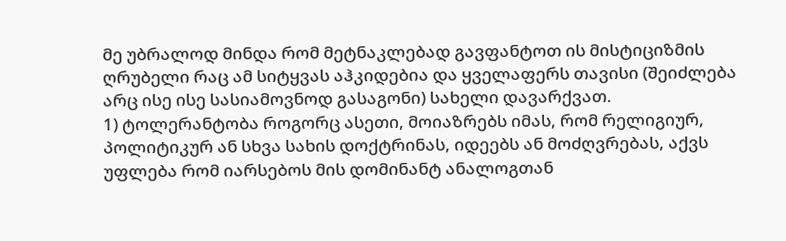მე უბრალოდ მინდა რომ მეტნაკლებად გავფანტოთ ის მისტიციზმის ღრუბელი რაც ამ სიტყვას აჰკიდებია და ყველაფერს თავისი (შეიძლება არც ისე ისე სასიამოვნოდ გასაგონი) სახელი დავარქვათ.
1) ტოლერანტობა როგორც ასეთი, მოიაზრებს იმას, რომ რელიგიურ, პოლიტიკურ ან სხვა სახის დოქტრინას, იდეებს ან მოძღვრებას, აქვს უფლება რომ იარსებოს მის დომინანტ ანალოგთან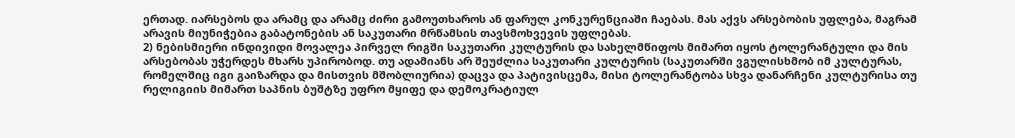ერთად. იარსებოს და არამც და არამც ძირი გამოუთხაროს ან ფარულ კონკურენციაში ჩაებას. მას აქვს არსებობის უფლება, მაგრამ არავის მიუნიჭებია გაბატონების ან საკუთარი მრწამსის თავსმოხვევის უფლებას.
2) ნებისმიერი ინდივიდი მოვალეა პირველ რიგში საკუთარი კულტურის და სახელმწიფოს მიმართ იყოს ტოლერანტული და მის არსებობას უჭერდეს მხარს უპირობოდ. თუ ადამიანს არ შეუძლია საკუთარი კულტურის (საკუთარში ვგულისხმობ იმ კულტურას, რომელშიც იგი გაიზარდა და მისთვის მშობლიურია) დაცვა და პატივისცემა, მისი ტოლერანტობა სხვა დანარჩენი კულტურისა თუ რელიგიის მიმართ საპნის ბუშტზე უფრო მყიფე და დემოკრატიულ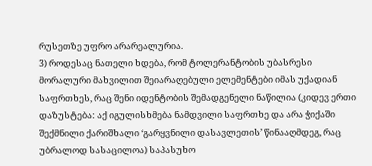რუსეთზე უფრო არარეალურია.
3) როდესაც ნათელი ხდება, რომ ტოლერანტობის უბასრესი მორალური მახვილით შეიარაღებული ელემენტები იმას უქადიან საფრთხეს, რაც შენი იდენტობის შემადგენელი ნაწილია (კიდევ ერთი დაზუსტება: აქ იგულისხმება ნამდვილი საფრთხე და არა ჭიქაში შექმნილი ქარიშხალი ‘გარყვნილი დასავლეთის’ წინააღმდეგ, რაც უბრალოდ სასაცილოა) საპასუხო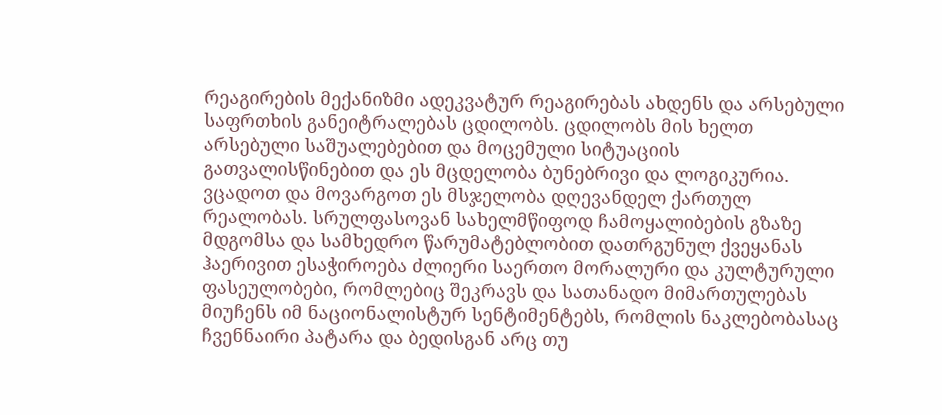რეაგირების მექანიზმი ადეკვატურ რეაგირებას ახდენს და არსებული საფრთხის განეიტრალებას ცდილობს. ცდილობს მის ხელთ არსებული საშუალებებით და მოცემული სიტუაციის გათვალისწინებით და ეს მცდელობა ბუნებრივი და ლოგიკურია.
ვცადოთ და მოვარგოთ ეს მსჯელობა დღევანდელ ქართულ რეალობას. სრულფასოვან სახელმწიფოდ ჩამოყალიბების გზაზე მდგომსა და სამხედრო წარუმატებლობით დათრგუნულ ქვეყანას ჰაერივით ესაჭიროება ძლიერი საერთო მორალური და კულტურული ფასეულობები, რომლებიც შეკრავს და სათანადო მიმართულებას მიუჩენს იმ ნაციონალისტურ სენტიმენტებს, რომლის ნაკლებობასაც ჩვენნაირი პატარა და ბედისგან არც თუ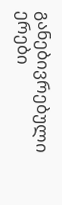განებივრებული ერები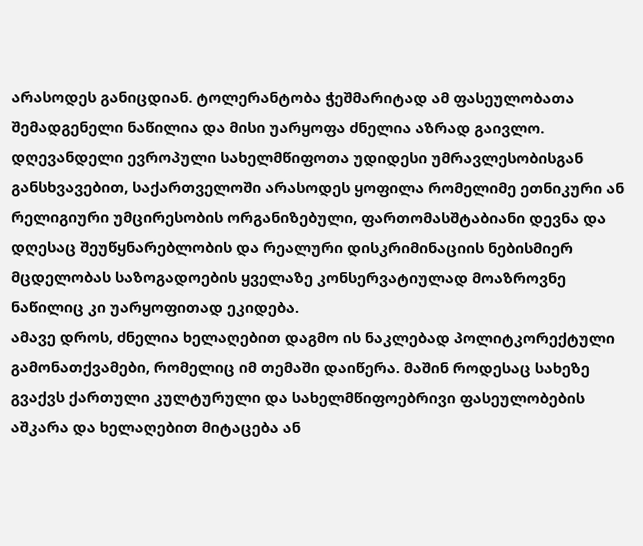არასოდეს განიცდიან. ტოლერანტობა ჭეშმარიტად ამ ფასეულობათა შემადგენელი ნაწილია და მისი უარყოფა ძნელია აზრად გაივლო. დღევანდელი ევროპული სახელმწიფოთა უდიდესი უმრავლესობისგან განსხვავებით, საქართველოში არასოდეს ყოფილა რომელიმე ეთნიკური ან რელიგიური უმცირესობის ორგანიზებული, ფართომასშტაბიანი დევნა და დღესაც შეუწყნარებლობის და რეალური დისკრიმინაციის ნებისმიერ მცდელობას საზოგადოების ყველაზე კონსერვატიულად მოაზროვნე ნაწილიც კი უარყოფითად ეკიდება.
ამავე დროს, ძნელია ხელაღებით დაგმო ის ნაკლებად პოლიტკორექტული გამონათქვამები, რომელიც იმ თემაში დაიწერა. მაშინ როდესაც სახეზე გვაქვს ქართული კულტურული და სახელმწიფოებრივი ფასეულობების აშკარა და ხელაღებით მიტაცება ან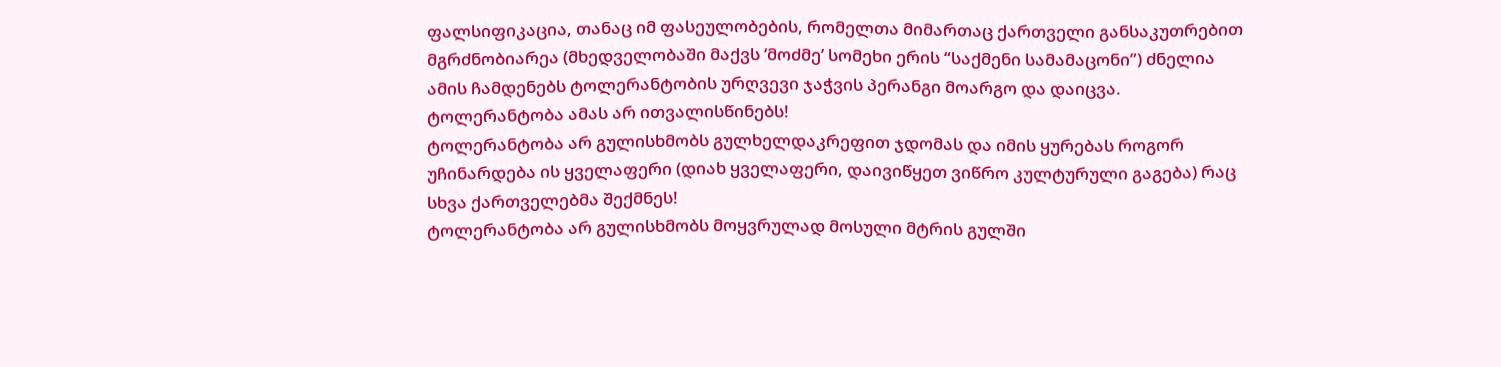ფალსიფიკაცია, თანაც იმ ფასეულობების, რომელთა მიმართაც ქართველი განსაკუთრებით მგრძნობიარეა (მხედველობაში მაქვს ‘მოძმე’ სომეხი ერის “საქმენი სამამაცონი”) ძნელია ამის ჩამდენებს ტოლერანტობის ურღვევი ჯაჭვის პერანგი მოარგო და დაიცვა.
ტოლერანტობა ამას არ ითვალისწინებს!
ტოლერანტობა არ გულისხმობს გულხელდაკრეფით ჯდომას და იმის ყურებას როგორ უჩინარდება ის ყველაფერი (დიახ ყველაფერი, დაივიწყეთ ვიწრო კულტურული გაგება) რაც სხვა ქართველებმა შექმნეს!
ტოლერანტობა არ გულისხმობს მოყვრულად მოსული მტრის გულში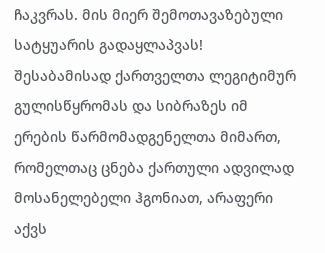ჩაკვრას. მის მიერ შემოთავაზებული სატყუარის გადაყლაპვას!
შესაბამისად ქართველთა ლეგიტიმურ გულისწყრომას და სიბრაზეს იმ ერების წარმომადგენელთა მიმართ, რომელთაც ცნება ქართული ადვილად მოსანელებელი ჰგონიათ, არაფერი აქვს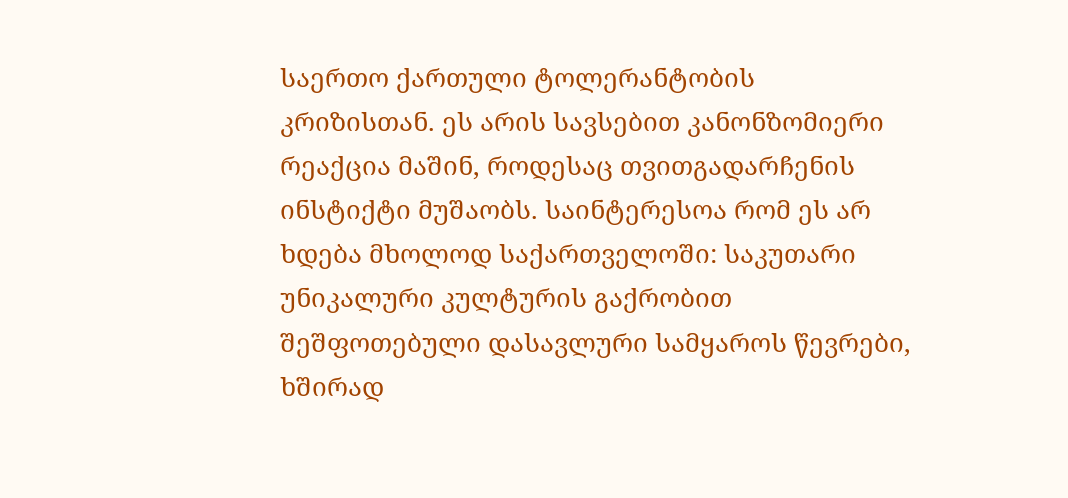საერთო ქართული ტოლერანტობის კრიზისთან. ეს არის სავსებით კანონზომიერი რეაქცია მაშინ, როდესაც თვითგადარჩენის ინსტიქტი მუშაობს. საინტერესოა რომ ეს არ ხდება მხოლოდ საქართველოში: საკუთარი უნიკალური კულტურის გაქრობით შეშფოთებული დასავლური სამყაროს წევრები, ხშირად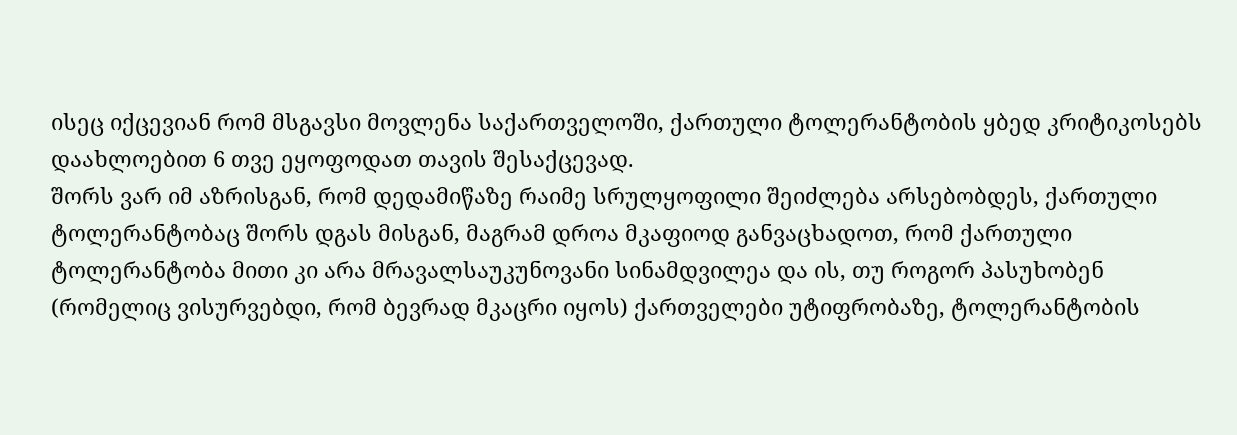ისეც იქცევიან რომ მსგავსი მოვლენა საქართველოში, ქართული ტოლერანტობის ყბედ კრიტიკოსებს დაახლოებით 6 თვე ეყოფოდათ თავის შესაქცევად.
შორს ვარ იმ აზრისგან, რომ დედამიწაზე რაიმე სრულყოფილი შეიძლება არსებობდეს, ქართული ტოლერანტობაც შორს დგას მისგან, მაგრამ დროა მკაფიოდ განვაცხადოთ, რომ ქართული ტოლერანტობა მითი კი არა მრავალსაუკუნოვანი სინამდვილეა და ის, თუ როგორ პასუხობენ (რომელიც ვისურვებდი, რომ ბევრად მკაცრი იყოს) ქართველები უტიფრობაზე, ტოლერანტობის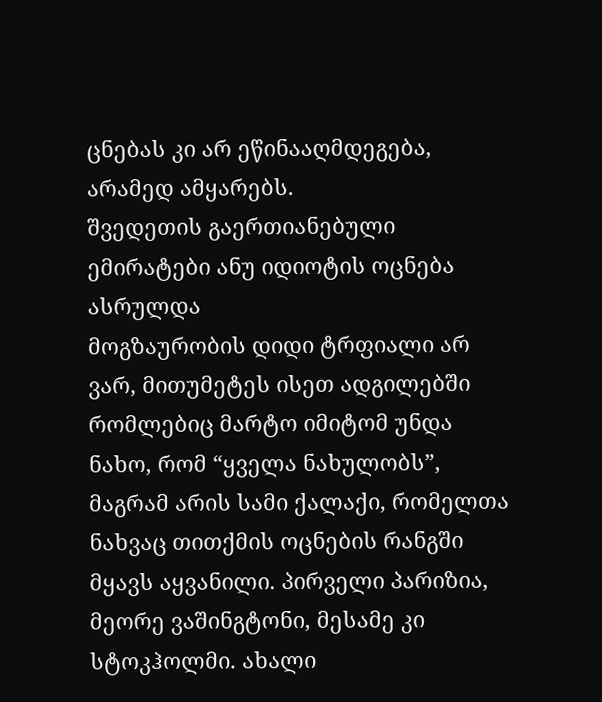ცნებას კი არ ეწინააღმდეგება, არამედ ამყარებს.
შვედეთის გაერთიანებული ემირატები ანუ იდიოტის ოცნება ასრულდა
მოგზაურობის დიდი ტრფიალი არ ვარ, მითუმეტეს ისეთ ადგილებში რომლებიც მარტო იმიტომ უნდა ნახო, რომ “ყველა ნახულობს”, მაგრამ არის სამი ქალაქი, რომელთა ნახვაც თითქმის ოცნების რანგში მყავს აყვანილი. პირველი პარიზია, მეორე ვაშინგტონი, მესამე კი სტოკჰოლმი. ახალი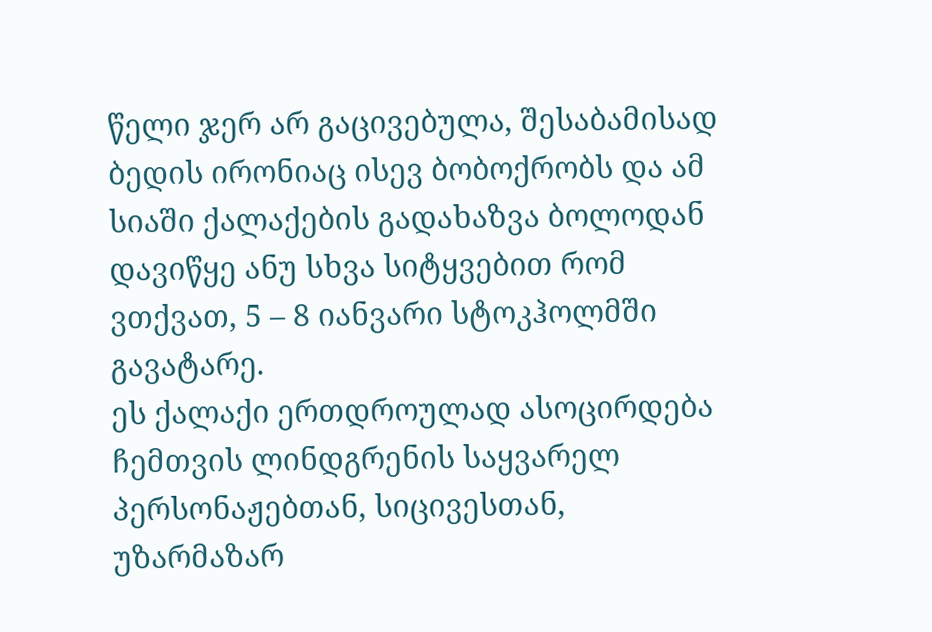წელი ჯერ არ გაცივებულა, შესაბამისად ბედის ირონიაც ისევ ბობოქრობს და ამ სიაში ქალაქების გადახაზვა ბოლოდან დავიწყე ანუ სხვა სიტყვებით რომ ვთქვათ, 5 – 8 იანვარი სტოკჰოლმში გავატარე.
ეს ქალაქი ერთდროულად ასოცირდება ჩემთვის ლინდგრენის საყვარელ პერსონაჟებთან, სიცივესთან, უზარმაზარ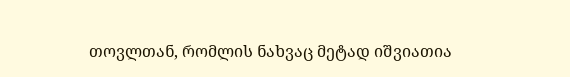თოვლთან, რომლის ნახვაც მეტად იშვიათია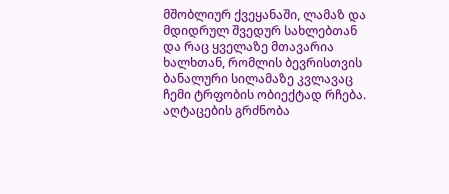მშობლიურ ქვეყანაში, ლამაზ და მდიდრულ შვედურ სახლებთან და რაც ყველაზე მთავარია ხალხთან, რომლის ბევრისთვის ბანალური სილამაზე კვლავაც ჩემი ტრფობის ობიექტად რჩება.
აღტაცების გრძნობა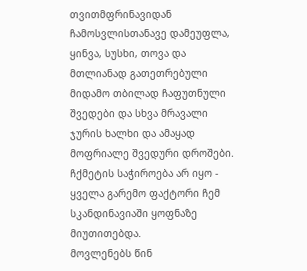თვითმფრინავიდან ჩამოსვლისთანავე დამეუფლა, ყინვა, სუსხი, თოვა და მთლიანად გათეთრებული მიდამო თბილად ჩაფუთნული შვედები და სხვა მრავალი ჯურის ხალხი და ამაყად მოფრიალე შვედური დროშები. ჩქმეტის საჭიროება არ იყო - ყველა გარემო ფაქტორი ჩემ სკანდინავიაში ყოფნაზე მიუთითებდა.
მოვლენებს წინ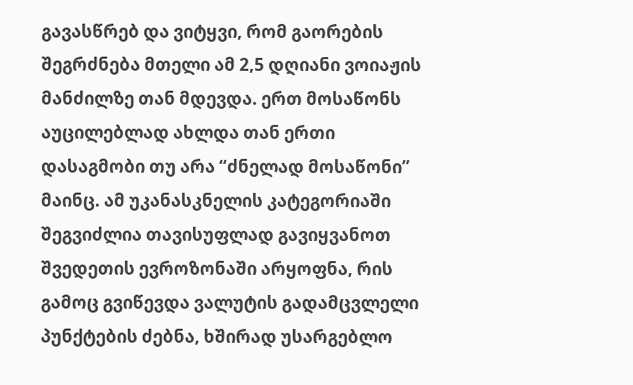გავასწრებ და ვიტყვი, რომ გაორების შეგრძნება მთელი ამ 2,5 დღიანი ვოიაჟის მანძილზე თან მდევდა. ერთ მოსაწონს აუცილებლად ახლდა თან ერთი დასაგმობი თუ არა “ძნელად მოსაწონი” მაინც. ამ უკანასკნელის კატეგორიაში შეგვიძლია თავისუფლად გავიყვანოთ შვედეთის ევროზონაში არყოფნა, რის გამოც გვიწევდა ვალუტის გადამცვლელი პუნქტების ძებნა, ხშირად უსარგებლო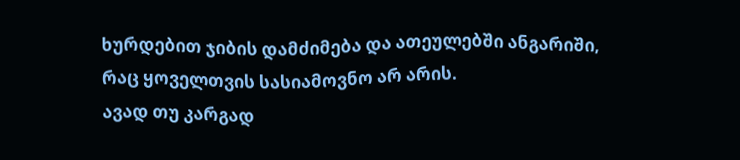ხურდებით ჯიბის დამძიმება და ათეულებში ანგარიში, რაც ყოველთვის სასიამოვნო არ არის.
ავად თუ კარგად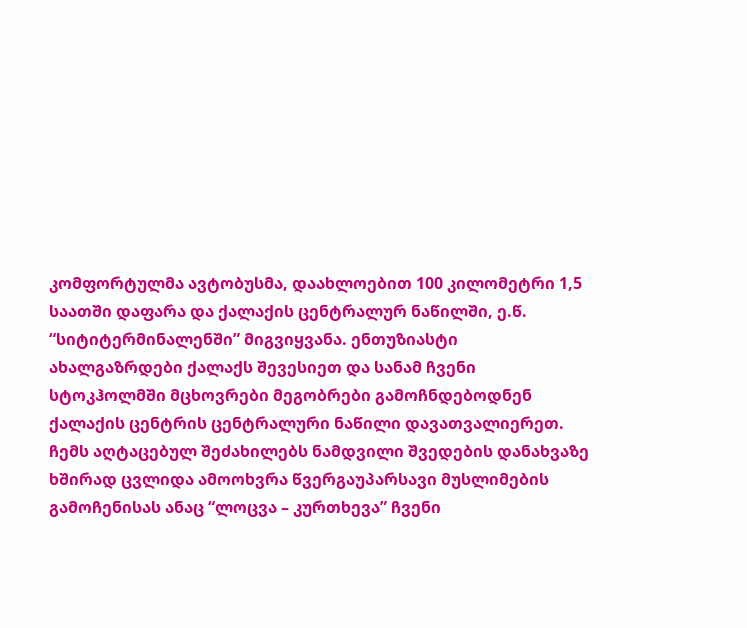კომფორტულმა ავტობუსმა, დაახლოებით 100 კილომეტრი 1,5 საათში დაფარა და ქალაქის ცენტრალურ ნაწილში, ე.წ. “სიტიტერმინალენში” მიგვიყვანა. ენთუზიასტი ახალგაზრდები ქალაქს შევესიეთ და სანამ ჩვენი სტოკჰოლმში მცხოვრები მეგობრები გამოჩნდებოდნენ ქალაქის ცენტრის ცენტრალური ნაწილი დავათვალიერეთ. ჩემს აღტაცებულ შეძახილებს ნამდვილი შვედების დანახვაზე ხშირად ცვლიდა ამოოხვრა წვერგაუპარსავი მუსლიმების გამოჩენისას ანაც “ლოცვა – კურთხევა” ჩვენი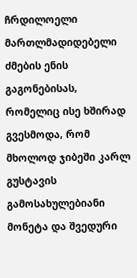ჩრდილოელი მართლმადიდებელი ძმების ენის გაგონებისას, რომელიც ისე ხშირად გვესმოდა, რომ მხოლოდ ჯიბეში კარლ გუსტავის გამოსახულებიანი მონეტა და შვედური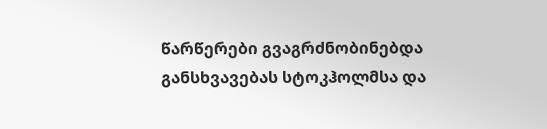წარწერები გვაგრძნობინებდა განსხვავებას სტოკჰოლმსა და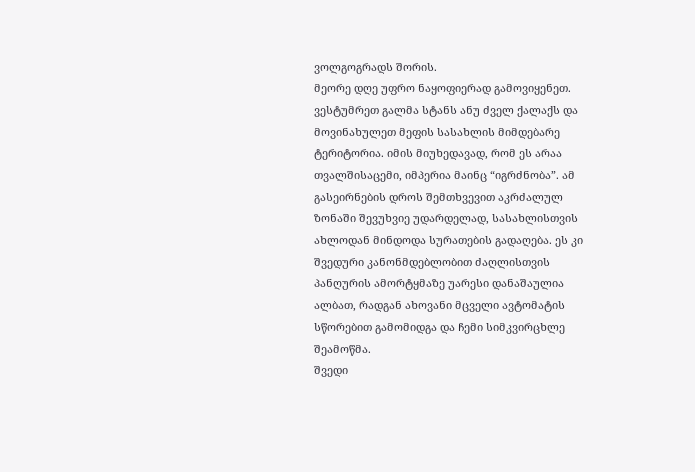ვოლგოგრადს შორის.
მეორე დღე უფრო ნაყოფიერად გამოვიყენეთ. ვესტუმრეთ გალმა სტანს ანუ ძველ ქალაქს და მოვინახულეთ მეფის სასახლის მიმდებარე ტერიტორია. იმის მიუხედავად, რომ ეს არაა თვალშისაცემი, იმპერია მაინც “იგრძნობა”. ამ გასეირნების დროს შემთხვევით აკრძალულ ზონაში შევუხვიე უდარდელად, სასახლისთვის ახლოდან მინდოდა სურათების გადაღება. ეს კი შვედური კანონმდებლობით ძაღლისთვის პანღურის ამორტყმაზე უარესი დანაშაულია ალბათ, რადგან ახოვანი მცველი ავტომატის სწორებით გამომიდგა და ჩემი სიმკვირცხლე შეამოწმა.
შვედი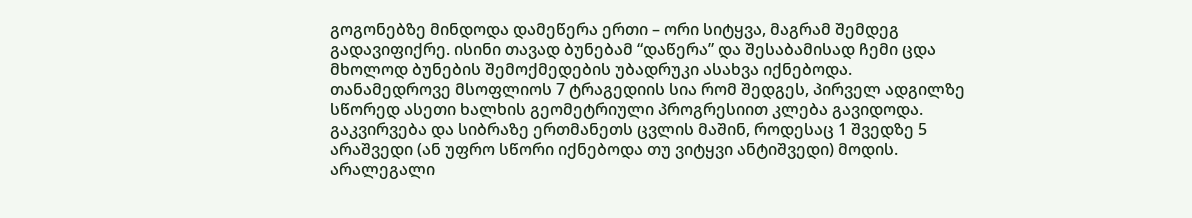გოგონებზე მინდოდა დამეწერა ერთი – ორი სიტყვა, მაგრამ შემდეგ გადავიფიქრე. ისინი თავად ბუნებამ “დაწერა” და შესაბამისად ჩემი ცდა მხოლოდ ბუნების შემოქმედების უბადრუკი ასახვა იქნებოდა. თანამედროვე მსოფლიოს 7 ტრაგედიის სია რომ შედგეს, პირველ ადგილზე სწორედ ასეთი ხალხის გეომეტრიული პროგრესიით კლება გავიდოდა. გაკვირვება და სიბრაზე ერთმანეთს ცვლის მაშინ, როდესაც 1 შვედზე 5 არაშვედი (ან უფრო სწორი იქნებოდა თუ ვიტყვი ანტიშვედი) მოდის. არალეგალი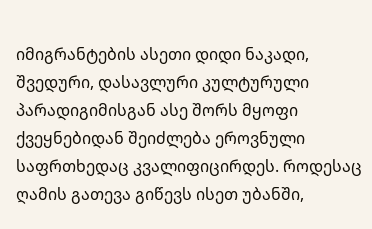იმიგრანტების ასეთი დიდი ნაკადი, შვედური, დასავლური კულტურული პარადიგიმისგან ასე შორს მყოფი ქვეყნებიდან შეიძლება ეროვნული საფრთხედაც კვალიფიცირდეს. როდესაც ღამის გათევა გიწევს ისეთ უბანში,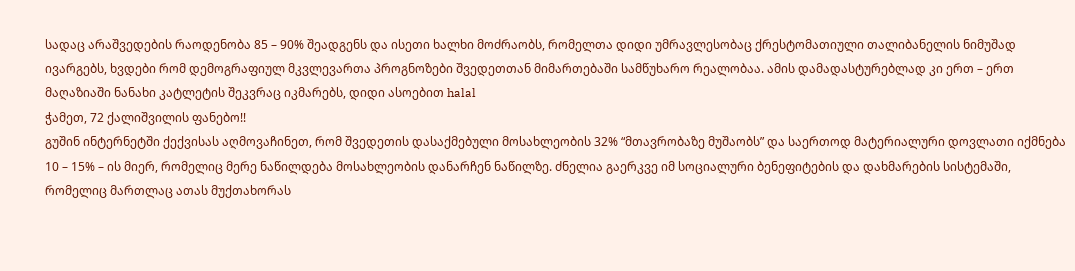სადაც არაშვედების რაოდენობა 85 – 90% შეადგენს და ისეთი ხალხი მოძრაობს, რომელთა დიდი უმრავლესობაც ქრესტომათიული თალიბანელის ნიმუშად ივარგებს, ხვდები რომ დემოგრაფიულ მკვლევართა პროგნოზები შვედეთთან მიმართებაში სამწუხარო რეალობაა. ამის დამადასტურებლად კი ერთ – ერთ მაღაზიაში ნანახი კატლეტის შეკვრაც იკმარებს, დიდი ასოებით halal
ჭამეთ, 72 ქალიშვილის ფანებო!!
გუშინ ინტერნეტში ქექვისას აღმოვაჩინეთ, რომ შვედეთის დასაქმებული მოსახლეობის 32% “მთავრობაზე მუშაობს” და საერთოდ მატერიალური დოვლათი იქმნება 10 – 15% – ის მიერ, რომელიც მერე ნაწილდება მოსახლეობის დანარჩენ ნაწილზე. ძნელია გაერკვე იმ სოციალური ბენეფიტების და დახმარების სისტემაში, რომელიც მართლაც ათას მუქთახორას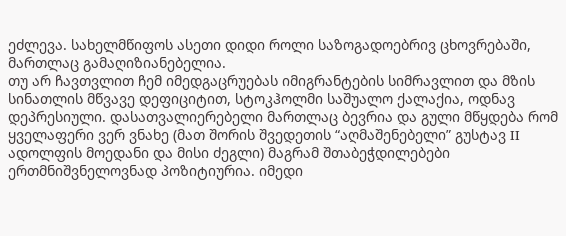ეძლევა. სახელმწიფოს ასეთი დიდი როლი საზოგადოებრივ ცხოვრებაში, მართლაც გამაღიზიანებელია.
თუ არ ჩავთვლით ჩემ იმედგაცრუებას იმიგრანტების სიმრავლით და მზის სინათლის მწვავე დეფიციტით, სტოკჰოლმი საშუალო ქალაქია, ოდნავ დეპრესიული. დასათვალიერებელი მართლაც ბევრია და გული მწყდება რომ ყველაფერი ვერ ვნახე (მათ შორის შვედეთის “აღმაშენებელი” გუსტავ II ადოლფის მოედანი და მისი ძეგლი) მაგრამ შთაბეჭდილებები ერთმნიშვნელოვნად პოზიტიურია. იმედი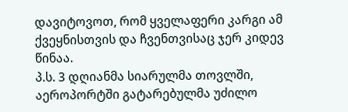დავიტოვოთ, რომ ყველაფერი კარგი ამ ქვეყნისთვის და ჩვენთვისაც ჯერ კიდევ წინაა.
პ.ს. 3 დღიანმა სიარულმა თოვლში, აეროპორტში გატარებულმა უძილო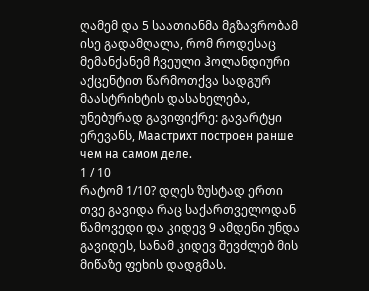ღამემ და 5 საათიანმა მგზავრობამ ისე გადამღალა, რომ როდესაც მემანქანემ ჩვეული ჰოლანდიური აქცენტით წარმოთქვა სადგურ მაასტრიხტის დასახელება, უნებურად გავიფიქრე: გავარტყი ერევანს, Маастрихт построен ранше чем на самом деле.
1 / 10
რატომ 1/10? დღეს ზუსტად ერთი თვე გავიდა რაც საქართველოდან წამოვედი და კიდევ 9 ამდენი უნდა გავიდეს, სანამ კიდევ შევძლებ მის მიწაზე ფეხის დადგმას.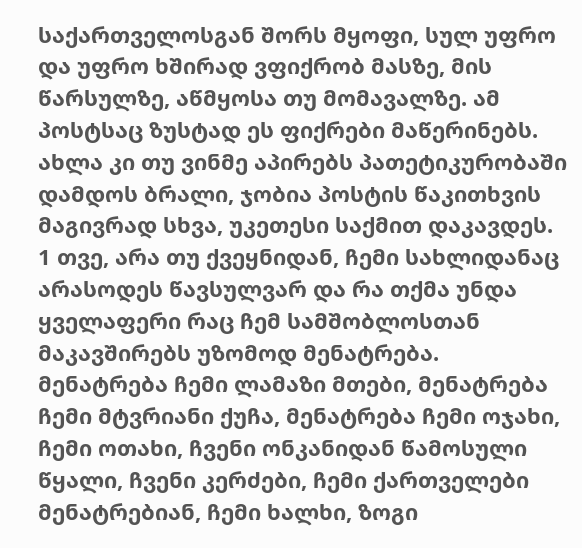საქართველოსგან შორს მყოფი, სულ უფრო და უფრო ხშირად ვფიქრობ მასზე, მის წარსულზე, აწმყოსა თუ მომავალზე. ამ პოსტსაც ზუსტად ეს ფიქრები მაწერინებს. ახლა კი თუ ვინმე აპირებს პათეტიკურობაში დამდოს ბრალი, ჯობია პოსტის წაკითხვის მაგივრად სხვა, უკეთესი საქმით დაკავდეს.
1 თვე, არა თუ ქვეყნიდან, ჩემი სახლიდანაც არასოდეს წავსულვარ და რა თქმა უნდა ყველაფერი რაც ჩემ სამშობლოსთან მაკავშირებს უზომოდ მენატრება. მენატრება ჩემი ლამაზი მთები, მენატრება ჩემი მტვრიანი ქუჩა, მენატრება ჩემი ოჯახი, ჩემი ოთახი, ჩვენი ონკანიდან წამოსული წყალი, ჩვენი კერძები, ჩემი ქართველები მენატრებიან, ჩემი ხალხი, ზოგი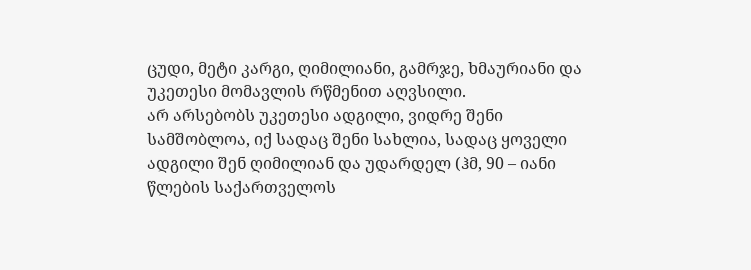ცუდი, მეტი კარგი, ღიმილიანი, გამრჯე, ხმაურიანი და უკეთესი მომავლის რწმენით აღვსილი.
არ არსებობს უკეთესი ადგილი, ვიდრე შენი სამშობლოა, იქ სადაც შენი სახლია, სადაც ყოველი ადგილი შენ ღიმილიან და უდარდელ (ჰმ, 90 – იანი წლების საქართველოს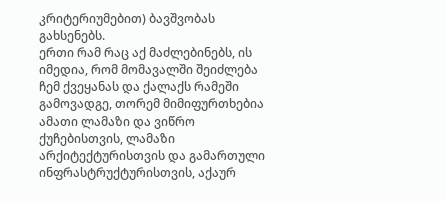კრიტერიუმებით) ბავშვობას გახსენებს.
ერთი რამ რაც აქ მაძლებინებს, ის იმედია, რომ მომავალში შეიძლება ჩემ ქვეყანას და ქალაქს რამეში გამოვადგე, თორემ მიმიფურთხებია ამათი ლამაზი და ვიწრო ქუჩებისთვის, ლამაზი არქიტექტურისთვის და გამართული ინფრასტრუქტურისთვის, აქაურ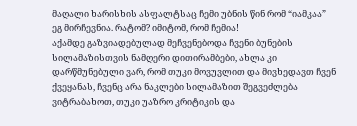მაღალი ხარისხის ასფალტსაც ჩემი უბნის წინ რომ “იამკაა” ეგ მირჩევნია. რატომ? იმიტომ, რომ ჩემია!
აქამდე გაზვიადებულად მეჩვენებოდა ჩვენი ბუნების სილამაზისთვის ნამღერი დითირამბები, ახლა კი დარწმუნებული ვარ, რომ თუკი მოვუვლით და მივხედავთ ჩვენ ქვეყანას, ჩვენც არა ნაკლები სილამაზით შეგვეძლება ვიტრაბახოთ, თუკი უაზრო კრიტიკის და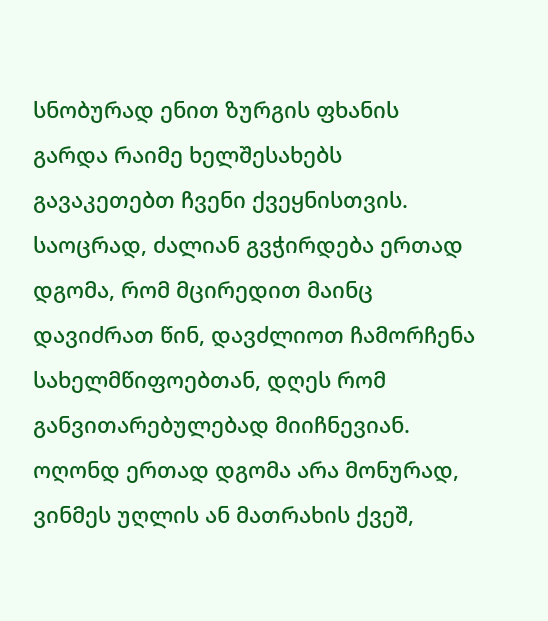სნობურად ენით ზურგის ფხანის გარდა რაიმე ხელშესახებს გავაკეთებთ ჩვენი ქვეყნისთვის. საოცრად, ძალიან გვჭირდება ერთად დგომა, რომ მცირედით მაინც დავიძრათ წინ, დავძლიოთ ჩამორჩენა სახელმწიფოებთან, დღეს რომ განვითარებულებად მიიჩნევიან. ოღონდ ერთად დგომა არა მონურად, ვინმეს უღლის ან მათრახის ქვეშ,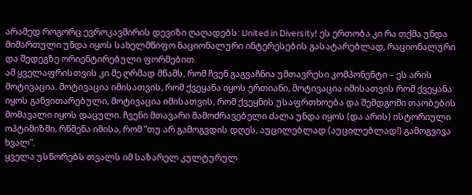არამედ როგორც ევროკავშირის დევიზი ღაღადებს: United in Diversity! ეს ერთობა კი რა თქმა უნდა მიმართული უნდა იყოს სახელმწიფო ნაციონალური ინტერესების გასატარებლად, რაციონალური და შედეგზე ორიენტირებული ფორმებით.
ამ ყველაფრისთვის კი მე ღრმად მწამს, რომ ჩვენ გაგვაჩნია უმთავრესი კომპონენტი – ეს არის მოტივაცია. მოტივაცია იმისათვის, რომ ქვეყანა იყოს ერთიანი, მოტივაცია იმისათვის რომ ქვეყანა იყოს განვითარებული, მოტივაცია იმისათვის, რომ ქვეყნის უსაფრთხოება და შემდგომი თაობების მომავალი იყოს დაცული. ჩვენი მთავარი მამოძრავებელი ძალა უნდა იყოს (და არის) ისტორიული ოპტიმიზმი, რწმენა იმისა, რომ “თუ არ გამოგვდის დღეს, აუცილებლად (აუცილებლად!) გამოგვივა ხვალ”.
ყველა უსწორებს თვალს იმ საზარელ კულტურულ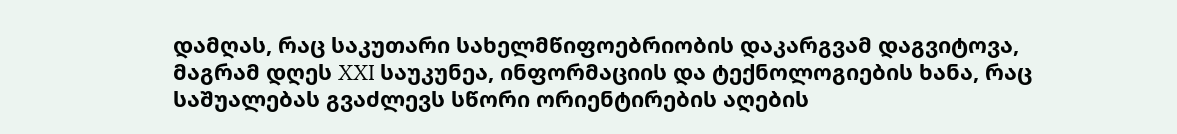დამღას, რაც საკუთარი სახელმწიფოებრიობის დაკარგვამ დაგვიტოვა, მაგრამ დღეს XXI საუკუნეა, ინფორმაციის და ტექნოლოგიების ხანა, რაც საშუალებას გვაძლევს სწორი ორიენტირების აღების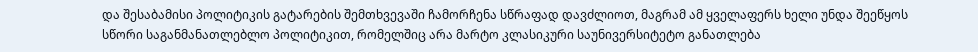და შესაბამისი პოლიტიკის გატარების შემთხვევაში ჩამორჩენა სწრაფად დავძლიოთ, მაგრამ ამ ყველაფერს ხელი უნდა შეეწყოს სწორი საგანმანათლებლო პოლიტიკით, რომელშიც არა მარტო კლასიკური საუნივერსიტეტო განათლება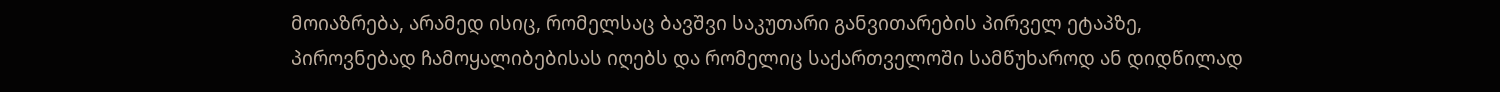მოიაზრება, არამედ ისიც, რომელსაც ბავშვი საკუთარი განვითარების პირველ ეტაპზე, პიროვნებად ჩამოყალიბებისას იღებს და რომელიც საქართველოში სამწუხაროდ ან დიდწილად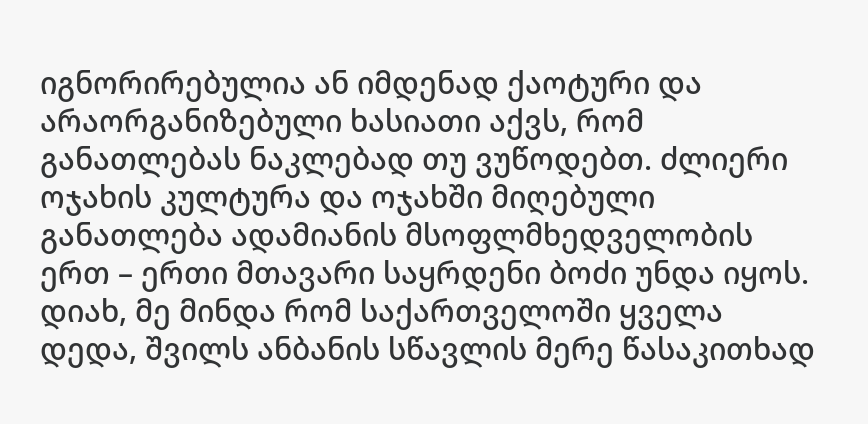იგნორირებულია ან იმდენად ქაოტური და არაორგანიზებული ხასიათი აქვს, რომ განათლებას ნაკლებად თუ ვუწოდებთ. ძლიერი ოჯახის კულტურა და ოჯახში მიღებული განათლება ადამიანის მსოფლმხედველობის ერთ – ერთი მთავარი საყრდენი ბოძი უნდა იყოს.
დიახ, მე მინდა რომ საქართველოში ყველა დედა, შვილს ანბანის სწავლის მერე წასაკითხად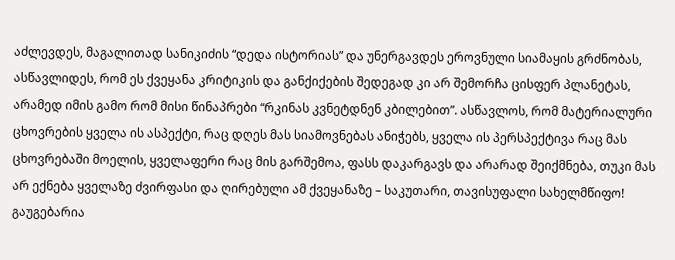აძლევდეს, მაგალითად სანიკიძის “დედა ისტორიას” და უნერგავდეს ეროვნული სიამაყის გრძნობას, ასწავლიდეს, რომ ეს ქვეყანა კრიტიკის და განქიქების შედეგად კი არ შემორჩა ცისფერ პლანეტას, არამედ იმის გამო რომ მისი წინაპრები “რკინას კვნეტდნენ კბილებით”. ასწავლოს, რომ მატერიალური ცხოვრების ყველა ის ასპექტი, რაც დღეს მას სიამოვნებას ანიჭებს, ყველა ის პერსპექტივა რაც მას ცხოვრებაში მოელის, ყველაფერი რაც მის გარშემოა, ფასს დაკარგავს და არარად შეიქმნება, თუკი მას არ ექნება ყველაზე ძვირფასი და ღირებული ამ ქვეყანაზე – საკუთარი, თავისუფალი სახელმწიფო!
გაუგებარია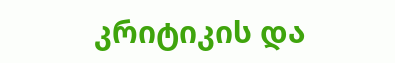კრიტიკის და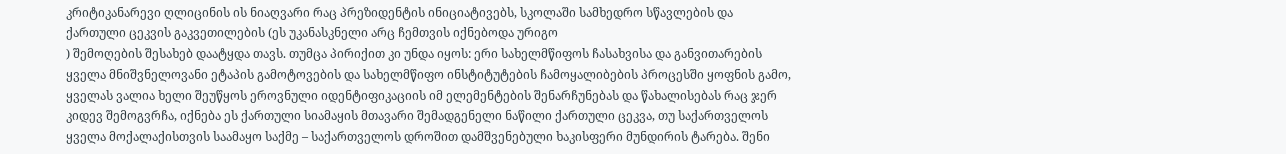კრიტიკანარევი ღლიცინის ის ნიაღვარი რაც პრეზიდენტის ინიციატივებს, სკოლაში სამხედრო სწავლების და ქართული ცეკვის გაკვეთილების (ეს უკანასკნელი არც ჩემთვის იქნებოდა ურიგო
) შემოღების შესახებ დაატყდა თავს. თუმცა პირიქით კი უნდა იყოს: ერი სახელმწიფოს ჩასახვისა და განვითარების ყველა მნიშვნელოვანი ეტაპის გამოტოვების და სახელმწიფო ინსტიტუტების ჩამოყალიბების პროცესში ყოფნის გამო, ყველას ვალია ხელი შეუწყოს ეროვნული იდენტიფიკაციის იმ ელემენტების შენარჩუნებას და წახალისებას რაც ჯერ კიდევ შემოგვრჩა, იქნება ეს ქართული სიამაყის მთავარი შემადგენელი ნაწილი ქართული ცეკვა, თუ საქართველოს ყველა მოქალაქისთვის საამაყო საქმე – საქართველოს დროშით დამშვენებული ხაკისფერი მუნდირის ტარება. შენი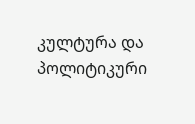კულტურა და პოლიტიკური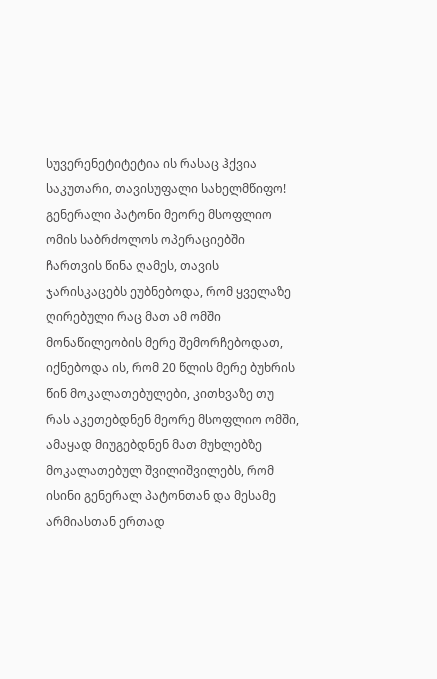სუვერენეტიტეტია ის რასაც ჰქვია საკუთარი, თავისუფალი სახელმწიფო!
გენერალი პატონი მეორე მსოფლიო ომის საბრძოლოს ოპერაციებში ჩართვის წინა ღამეს, თავის ჯარისკაცებს ეუბნებოდა, რომ ყველაზე ღირებული რაც მათ ამ ომში მონაწილეობის მერე შემორჩებოდათ, იქნებოდა ის, რომ 20 წლის მერე ბუხრის წინ მოკალათებულები, კითხვაზე თუ რას აკეთებდნენ მეორე მსოფლიო ომში, ამაყად მიუგებდნენ მათ მუხლებზე მოკალათებულ შვილიშვილებს, რომ ისინი გენერალ პატონთან და მესამე არმიასთან ერთად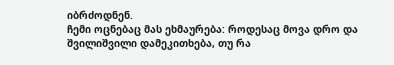იბრძოდნენ.
ჩემი ოცნებაც მას ეხმაურება: როდესაც მოვა დრო და შვილიშვილი დამეკითხება, თუ რა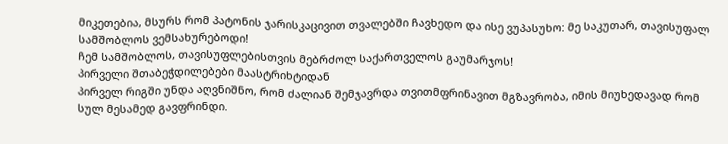მიკეთებია, მსურს რომ პატონის ჯარისკაცივით თვალებში ჩავხედო და ისე ვუპასუხო: მე საკუთარ, თავისუფალ სამშობლოს ვემსახურებოდი!
ჩემ სამშობლოს, თავისუფლებისთვის მებრძოლ საქართველოს გაუმარჯოს!
პირველი შთაბეჭდილებები მაასტრიხტიდან
პირველ რიგში უნდა აღვნიშნო, რომ ძალიან შემჯავრდა თვითმფრინავით მგზავრობა, იმის მიუხედავად რომ სულ მესამედ გავფრინდი.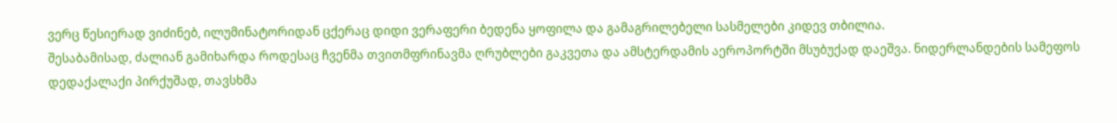ვერც წესიერად ვიძინებ, ილუმინატორიდან ცქერაც დიდი ვერაფერი ბედენა ყოფილა და გამაგრილებელი სასმელები კიდევ თბილია.
შესაბამისად, ძალიან გამიხარდა როდესაც ჩვენმა თვითმფრინავმა ღრუბლები გაკვეთა და ამსტერდამის აეროპორტში მსუბუქად დაეშვა. ნიდერლანდების სამეფოს დედაქალაქი პირქუშად, თავსხმა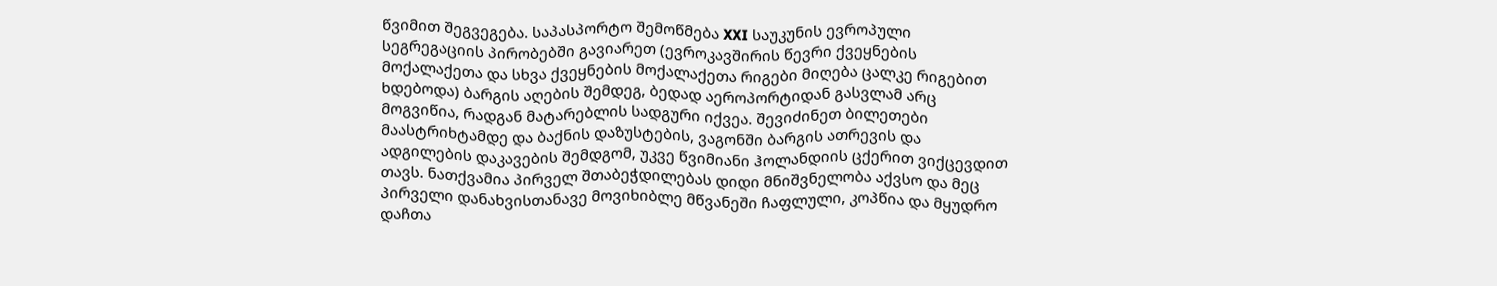წვიმით შეგვეგება. საპასპორტო შემოწმება XXI საუკუნის ევროპული სეგრეგაციის პირობებში გავიარეთ (ევროკავშირის წევრი ქვეყნების მოქალაქეთა და სხვა ქვეყნების მოქალაქეთა რიგები მიღება ცალკე რიგებით ხდებოდა) ბარგის აღების შემდეგ, ბედად აეროპორტიდან გასვლამ არც მოგვიწია, რადგან მატარებლის სადგური იქვეა. შევიძინეთ ბილეთები მაასტრიხტამდე და ბაქნის დაზუსტების, ვაგონში ბარგის ათრევის და ადგილების დაკავების შემდგომ, უკვე წვიმიანი ჰოლანდიის ცქერით ვიქცევდით თავს. ნათქვამია პირველ შთაბეჭდილებას დიდი მნიშვნელობა აქვსო და მეც პირველი დანახვისთანავე მოვიხიბლე მწვანეში ჩაფლული, კოპწია და მყუდრო დაჩთა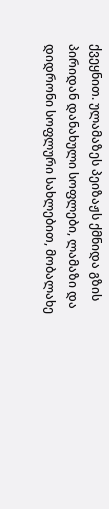ქვეყნით. ულამაზეს პეიზაჟს ქმნიდა გზის პირიდან დანახული სოფლები, ლამაზი და დიდრონი სოფლური სახლებით, მობალახე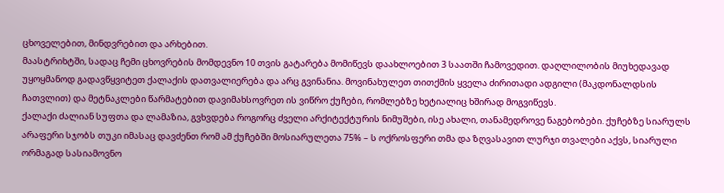ცხოველებით, მინდვრებით და არხებით.
მაასტრიხტში, სადაც ჩემი ცხოვრების მომდევნო 10 თვის გატარება მომიწევს დაახლოებით 3 საათში ჩამოვედით. დაღლილობის მიუხედავად უყოყმანოდ გადავწყვიტეთ ქალაქის დათვალიერება და არც გვინანია. მოვინახულეთ თითქმის ყველა ძირითადი ადგილი (მაკდონალდსის ჩათვლით) და მეტნაკლები წარმატებით დავიმახსოვრეთ ის ვიწრო ქუჩები, რომლებზე ხეტიალიც ხშირად მოგვიწევს.
ქალაქი ძალიან სუფთა და ლამაზია, გვხვდება როგორც ძველი არქიტექტურის ნიმუშები, ისე ახალი, თანამედროვე ნაგებობები. ქუჩებზე სიარულს არაფერი სჯობს თუკი იმასაც დავძენთ რომ ამ ქუჩებში მოსიარულეთა 75% – ს ოქროსფერი თმა და ზღვასავით ლურჯი თვალები აქვს, სიარული ორმაგად სასიამოვნო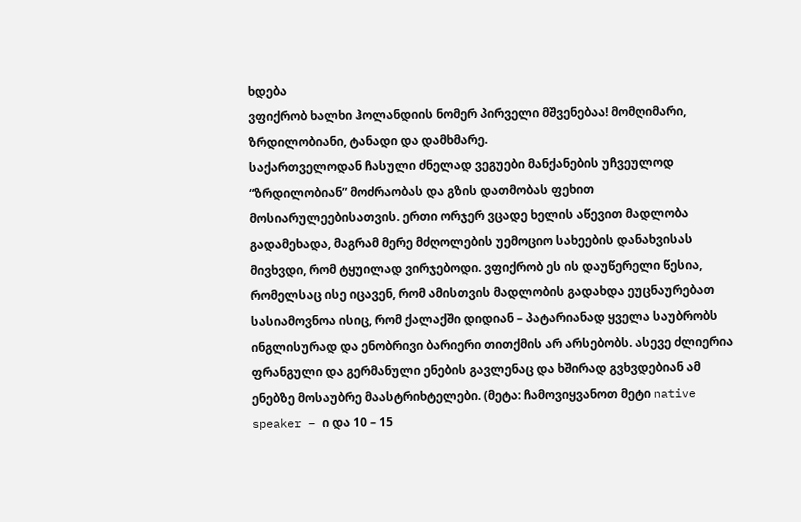ხდება
ვფიქრობ ხალხი ჰოლანდიის ნომერ პირველი მშვენებაა! მომღიმარი, ზრდილობიანი, ტანადი და დამხმარე.
საქართველოდან ჩასული ძნელად ვეგუები მანქანების უჩვეულოდ “ზრდილობიან” მოძრაობას და გზის დათმობას ფეხით მოსიარულეებისათვის. ერთი ორჯერ ვცადე ხელის აწევით მადლობა გადამეხადა, მაგრამ მერე მძღოლების უემოციო სახეების დანახვისას მივხვდი, რომ ტყუილად ვირჯებოდი. ვფიქრობ ეს ის დაუწერელი წესია, რომელსაც ისე იცავენ, რომ ამისთვის მადლობის გადახდა ეუცნაურებათ
სასიამოვნოა ისიც, რომ ქალაქში დიდიან – პატარიანად ყველა საუბრობს ინგლისურად და ენობრივი ბარიერი თითქმის არ არსებობს. ასევე ძლიერია ფრანგული და გერმანული ენების გავლენაც და ხშირად გვხვდებიან ამ ენებზე მოსაუბრე მაასტრიხტელები. (მეტა: ჩამოვიყვანოთ მეტი native speaker – ი და 10 – 15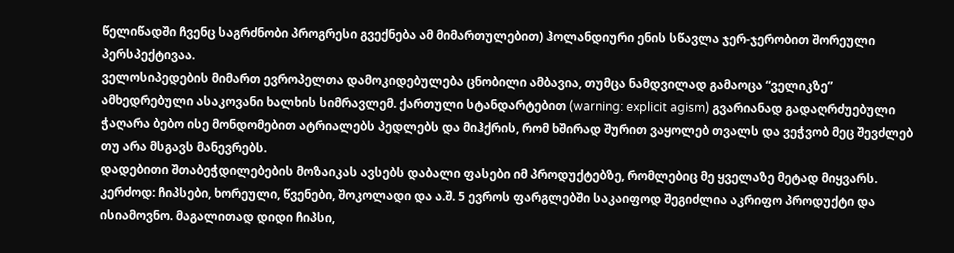წელიწადში ჩვენც საგრძნობი პროგრესი გვექნება ამ მიმართულებით) ჰოლანდიური ენის სწავლა ჯერ-ჯერობით შორეული პერსპექტივაა.
ველოსიპედების მიმართ ევროპელთა დამოკიდებულება ცნობილი ამბავია, თუმცა ნამდვილად გამაოცა “ველიკზე” ამხედრებული ასაკოვანი ხალხის სიმრავლემ. ქართული სტანდარტებით (warning: explicit agism) გვარიანად გადაღრძუებული ჭაღარა ბებო ისე მონდომებით ატრიალებს პედლებს და მიჰქრის, რომ ხშირად შურით ვაყოლებ თვალს და ვეჭვობ მეც შევძლებ თუ არა მსგავს მანევრებს.
დადებითი შთაბეჭდილებების მოზაიკას ავსებს დაბალი ფასები იმ პროდუქტებზე, რომლებიც მე ყველაზე მეტად მიყვარს. კერძოდ: ჩიპსები, ხორეული, წვენები, შოკოლადი და ა.შ. 5 ევროს ფარგლებში საკაიფოდ შეგიძლია აკრიფო პროდუქტი და ისიამოვნო. მაგალითად დიდი ჩიპსი,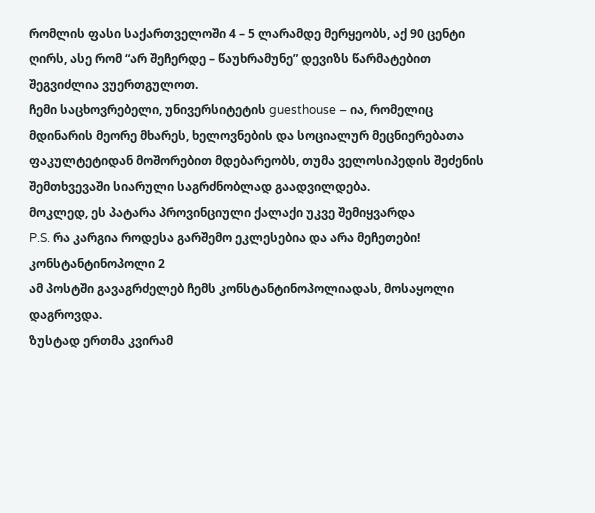რომლის ფასი საქართველოში 4 – 5 ლარამდე მერყეობს, აქ 90 ცენტი ღირს, ასე რომ “არ შეჩერდე – წაუხრამუნე” დევიზს წარმატებით შეგვიძლია ვუერთგულოთ.
ჩემი საცხოვრებელი, უნივერსიტეტის guesthouse – ია, რომელიც მდინარის მეორე მხარეს, ხელოვნების და სოციალურ მეცნიერებათა ფაკულტეტიდან მოშორებით მდებარეობს, თუმა ველოსიპედის შეძენის შემთხვევაში სიარული საგრძნობლად გაადვილდება.
მოკლედ, ეს პატარა პროვინციული ქალაქი უკვე შემიყვარდა
P.S. რა კარგია როდესა გარშემო ეკლესებია და არა მეჩეთები!
კონსტანტინოპოლი 2
ამ პოსტში გავაგრძელებ ჩემს კონსტანტინოპოლიადას, მოსაყოლი დაგროვდა.
ზუსტად ერთმა კვირამ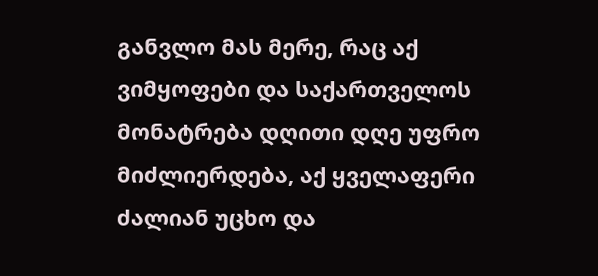განვლო მას მერე, რაც აქ ვიმყოფები და საქართველოს მონატრება დღითი დღე უფრო მიძლიერდება, აქ ყველაფერი ძალიან უცხო და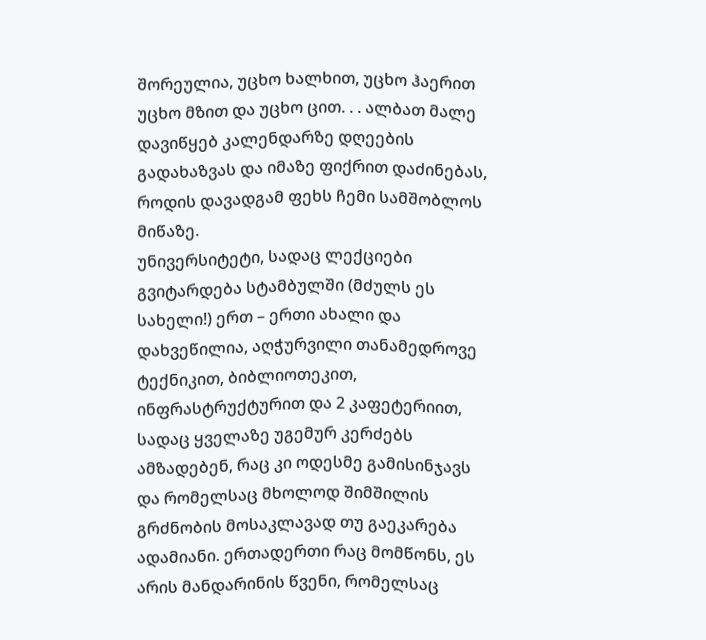შორეულია, უცხო ხალხით, უცხო ჰაერით უცხო მზით და უცხო ცით. . . ალბათ მალე დავიწყებ კალენდარზე დღეების გადახაზვას და იმაზე ფიქრით დაძინებას, როდის დავადგამ ფეხს ჩემი სამშობლოს მიწაზე.
უნივერსიტეტი, სადაც ლექციები გვიტარდება სტამბულში (მძულს ეს სახელი!) ერთ – ერთი ახალი და დახვეწილია, აღჭურვილი თანამედროვე ტექნიკით, ბიბლიოთეკით, ინფრასტრუქტურით და 2 კაფეტერიით, სადაც ყველაზე უგემურ კერძებს ამზადებენ, რაც კი ოდესმე გამისინჯავს და რომელსაც მხოლოდ შიმშილის გრძნობის მოსაკლავად თუ გაეკარება ადამიანი. ერთადერთი რაც მომწონს, ეს არის მანდარინის წვენი, რომელსაც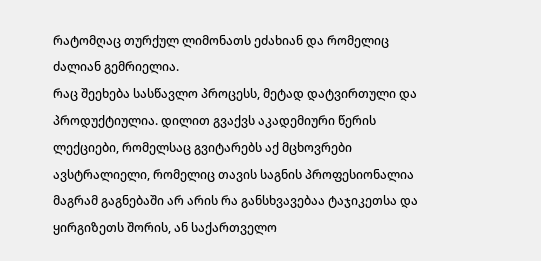რატომღაც თურქულ ლიმონათს ეძახიან და რომელიც ძალიან გემრიელია.
რაც შეეხება სასწავლო პროცესს, მეტად დატვირთული და პროდუქტიულია. დილით გვაქვს აკადემიური წერის ლექციები, რომელსაც გვიტარებს აქ მცხოვრები ავსტრალიელი, რომელიც თავის საგნის პროფესიონალია მაგრამ გაგნებაში არ არის რა განსხვავებაა ტაჯიკეთსა და ყირგიზეთს შორის, ან საქართველო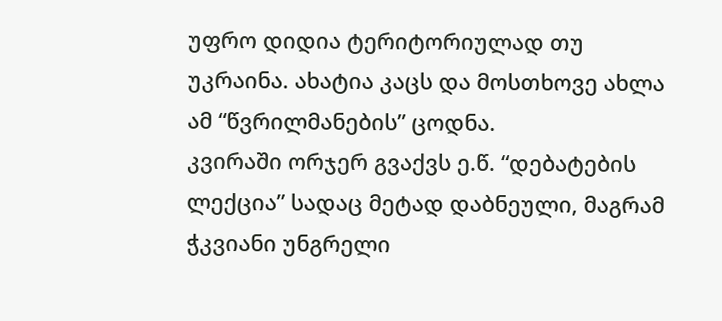უფრო დიდია ტერიტორიულად თუ უკრაინა. ახატია კაცს და მოსთხოვე ახლა ამ “წვრილმანების” ცოდნა.
კვირაში ორჯერ გვაქვს ე.წ. “დებატების ლექცია” სადაც მეტად დაბნეული, მაგრამ ჭკვიანი უნგრელი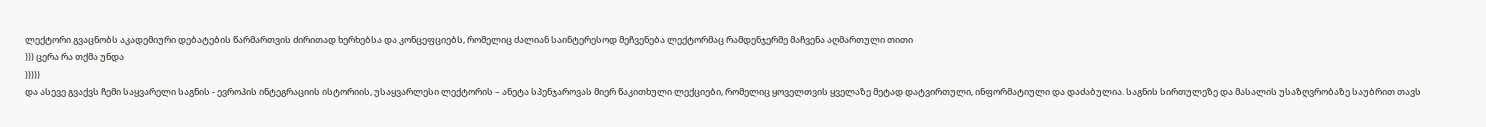ლექტორი გვაცნობს აკადემიური დებატების წარმართვის ძირითად ხერხებსა და კონცეფციებს, რომელიც ძალიან საინტერესოდ მეჩვენება ლექტორმაც რამდენჯერმე მაჩვენა აღმართული თითი
))) ცერა რა თქმა უნდა
)))))
და ასევე გვაქვს ჩემი საყვარელი საგნის - ევროპის ინტეგრაციის ისტორიის, უსაყვარლესი ლექტორის – ანეტა სპენჯაროვას მიერ წაკითხული ლექციები, რომელიც ყოველთვის ყველაზე მეტად დატვირთული, ინფორმატიული და დაძაბულია. საგნის სირთულეზე და მასალის უსაზღვრობაზე საუბრით თავს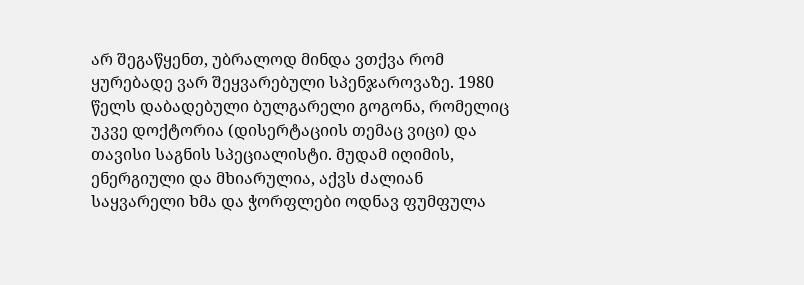არ შეგაწყენთ, უბრალოდ მინდა ვთქვა რომ ყურებადე ვარ შეყვარებული სპენჯაროვაზე. 1980 წელს დაბადებული ბულგარელი გოგონა, რომელიც უკვე დოქტორია (დისერტაციის თემაც ვიცი) და თავისი საგნის სპეციალისტი. მუდამ იღიმის, ენერგიული და მხიარულია, აქვს ძალიან საყვარელი ხმა და ჭორფლები ოდნავ ფუმფულა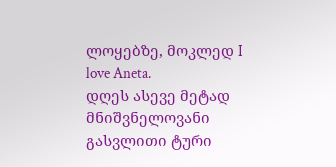ლოყებზე, მოკლედ I love Aneta.
დღეს ასევე მეტად მნიშვნელოვანი გასვლითი ტური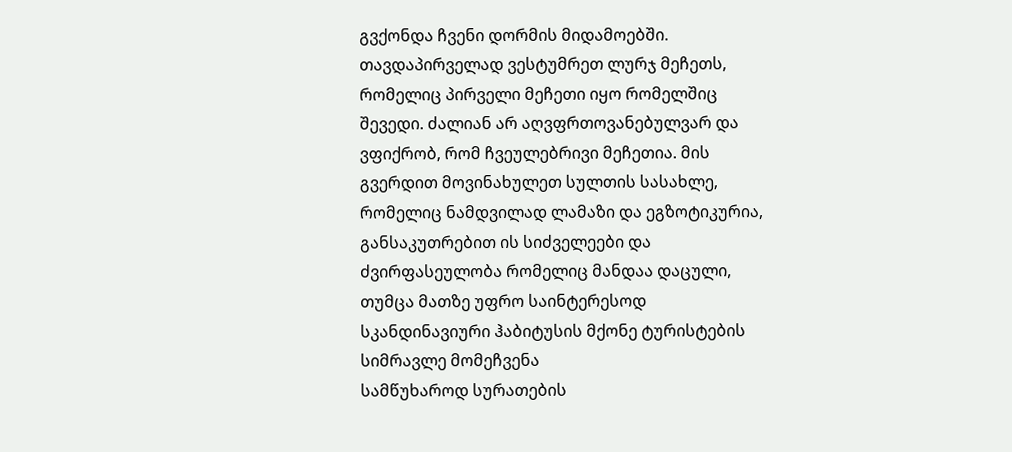გვქონდა ჩვენი დორმის მიდამოებში. თავდაპირველად ვესტუმრეთ ლურჯ მეჩეთს, რომელიც პირველი მეჩეთი იყო რომელშიც შევედი. ძალიან არ აღვფრთოვანებულვარ და ვფიქრობ, რომ ჩვეულებრივი მეჩეთია. მის გვერდით მოვინახულეთ სულთის სასახლე, რომელიც ნამდვილად ლამაზი და ეგზოტიკურია, განსაკუთრებით ის სიძველეები და ძვირფასეულობა რომელიც მანდაა დაცული, თუმცა მათზე უფრო საინტერესოდ სკანდინავიური ჰაბიტუსის მქონე ტურისტების სიმრავლე მომეჩვენა
სამწუხაროდ სურათების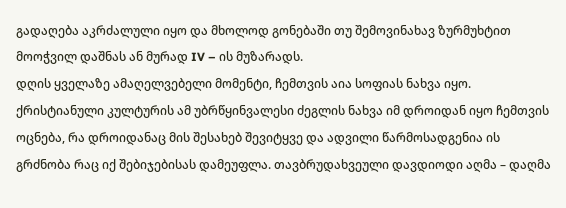გადაღება აკრძალული იყო და მხოლოდ გონებაში თუ შემოვინახავ ზურმუხტით მოოჭვილ დაშნას ან მურად IV – ის მუზარადს.
დღის ყველაზე ამაღელვებელი მომენტი, ჩემთვის აია სოფიას ნახვა იყო. ქრისტიანული კულტურის ამ უბრწყინვალესი ძეგლის ნახვა იმ დროიდან იყო ჩემთვის ოცნება, რა დროიდანაც მის შესახებ შევიტყვე და ადვილი წარმოსადგენია ის გრძნობა რაც იქ შებიჯებისას დამეუფლა. თავბრუდახვეული დავდიოდი აღმა – დაღმა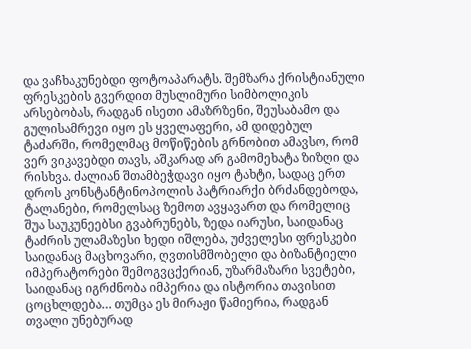და ვაჩხაკუნებდი ფოტოაპარატს. შემზარა ქრისტიანული ფრესკების გვერდით მუსლიმური სიმბოლიკის არსებობას, რადგან ისეთი ამაზრზენი, შეუსაბამო და გულისამრევი იყო ეს ყველაფერი, ამ დიდებულ ტაძარში, რომელმაც მოწიწების გრნობით ამავსო, რომ ვერ ვიკავებდი თავს, აშკარად არ გამომეხატა ზიზღი და რისხვა. ძალიან შთამბეჭდავი იყო ტახტი, სადაც ერთ დროს კონსტანტინოპოლის პატრიარქი ბრძანდებოდა, ტალანები, რომელსაც ზემოთ ავყავართ და რომელიც შუა საუკუნეებსი გვაბრუნებს, ზედა იარუსი, საიდანაც ტაძრის ულამაზესი ხედი იშლება, უძველესი ფრესკები საიდანაც მაცხოვარი, ღვთისმშობელი და ბიზანტიელი იმპერატორები შემოგვცქერიან, უზარმაზარი სვეტები, საიდანაც იგრძნობა იმპერია და ისტორია თავისით ცოცხლდება… თუმცა ეს მირაჟი წამიერია, რადგან თვალი უნებურად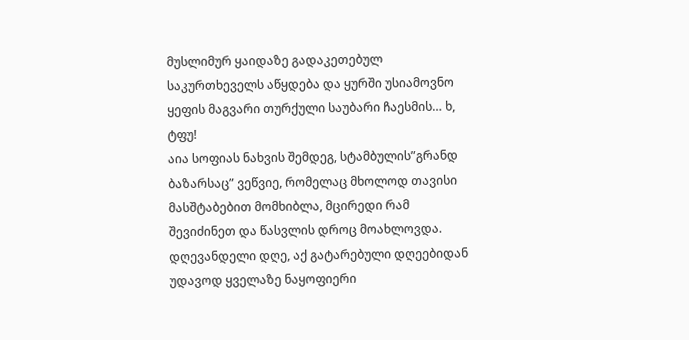მუსლიმურ ყაიდაზე გადაკეთებულ საკურთხეველს აწყდება და ყურში უსიამოვნო ყეფის მაგვარი თურქული საუბარი ჩაესმის… ხ, ტფუ!
აია სოფიას ნახვის შემდეგ, სტამბულის”გრანდ ბაზარსაც” ვეწვიე, რომელაც მხოლოდ თავისი მასშტაბებით მომხიბლა, მცირედი რამ შევიძინეთ და წასვლის დროც მოახლოვდა. დღევანდელი დღე, აქ გატარებული დღეებიდან უდავოდ ყველაზე ნაყოფიერი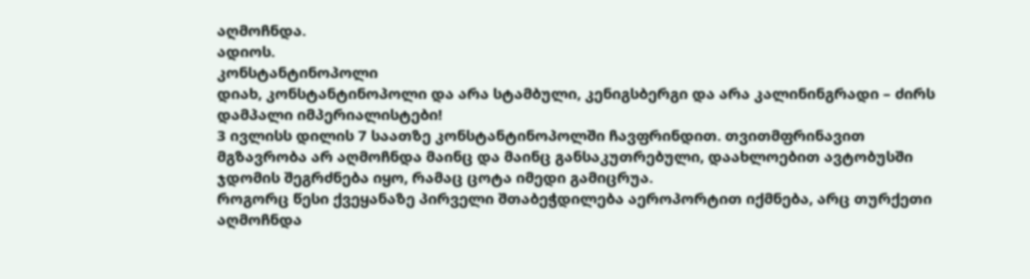აღმოჩნდა.
ადიოს.
კონსტანტინოპოლი
დიახ, კონსტანტინოპოლი და არა სტამბული, კენიგსბერგი და არა კალინინგრადი – ძირს დამპალი იმპერიალისტები!
3 ივლისს დილის 7 საათზე კონსტანტინოპოლში ჩავფრინდით. თვითმფრინავით მგზავრობა არ აღმოჩნდა მაინც და მაინც განსაკუთრებული, დაახლოებით ავტობუსში ჯდომის შეგრძნება იყო, რამაც ცოტა იმედი გამიცრუა.
როგორც წესი ქვეყანაზე პირველი შთაბეჭდილება აეროპორტით იქმნება, არც თურქეთი აღმოჩნდა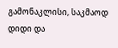გამონაკლისი, საკმაოდ დიდი და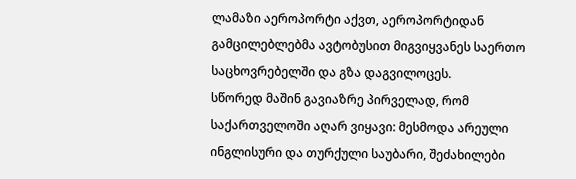ლამაზი აეროპორტი აქვთ, აეროპორტიდან გამცილებლებმა ავტობუსით მიგვიყვანეს საერთო საცხოვრებელში და გზა დაგვილოცეს.
სწორედ მაშინ გავიაზრე პირველად, რომ საქართველოში აღარ ვიყავი: მესმოდა არეული ინგლისური და თურქული საუბარი, შეძახილები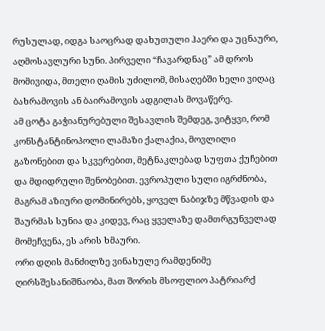რუსულად, იდგა საოცრად დახუთული ჰაერი და უცნაური, აღმოსავლური სუნი. პირველი “ჩავარდნაც” ამ დროს მომივიდა, მთელი ღამის უძილომ, მისაღებში ხელი ვიღაც ბახრამოვის ან ბაირამოვის ადგილას მოვაწერე.
ამ ცოტა გაჭიანურებული შესავლის შემდეგ, ვიტყვი, რომ კონსტანტინოპოლი ლამაზი ქალაქია, მოვლილი გაზონებით და სკვერებით, მეტნაკლებად სუფთა ქუჩებით და მდიდრული შენობებით. ევროპული სული იგრძნობა, მაგრამ აზიური დომინირებს, ყოველ ნაბიჯზე მწვადის და შაურმას სუნია და კიდევ, რაც ყველაზე დამთრგუნველად მომეჩვენა, ეს არის ხმაური.
ორი დღის მანძილზე ვინახულე რამდენიმე ღირსშესანიშნაობა, მათ შორის მსოფლიო პატრიარქ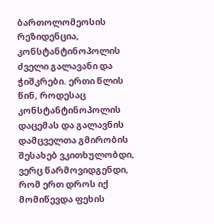ბართოლომეოსის რეზიდენცია, კონსტანტინოპოლის ძველი გალავანი და ჭიშკრები. ერთი წლის წინ, როდესაც კონსტანტინოპოლის დაცემას და გალავნის დამცველთა გმირობის შესახებ ვკითხულობდი, ვერც წარმოვიდგენდი, რომ ერთ დროს იქ მომიწევდა ფეხის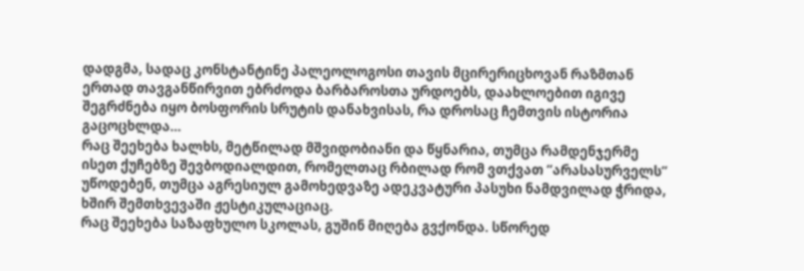დადგმა, სადაც კონსტანტინე პალეოლოგოსი თავის მცირერიცხოვან რაზმთან ერთად თავგანწირვით ებრძოდა ბარბაროსთა ურდოებს, დაახლოებით იგივე შეგრძნება იყო ბოსფორის სრუტის დანახვისას, რა დროსაც ჩემთვის ისტორია გაცოცხლდა…
რაც შეეხება ხალხს, მეტწილად მშვიდობიანი და წყნარია, თუმცა რამდენჯერმე ისეთ ქუჩებზე შევბოდიალდით, რომელთაც რბილად რომ ვთქვათ “არასასურველს” უწოდებენ, თუმცა აგრესიულ გამოხედვაზე ადეკვატური პასუხი ნამდვილად ჭრიდა, ხშირ შემთხვევაში ჟესტიკულაციაც.
რაც შეეხება საზაფხულო სკოლას, გუშინ მიღება გვქონდა. სწორედ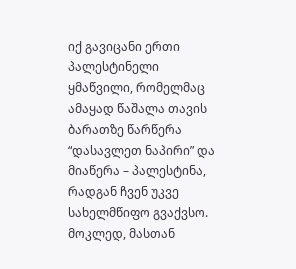იქ გავიცანი ერთი პალესტინელი ყმაწვილი, რომელმაც ამაყად წაშალა თავის ბარათზე წარწერა “დასავლეთ ნაპირი” და მიაწერა – პალესტინა, რადგან ჩვენ უკვე სახელმწიფო გვაქვსო. მოკლედ, მასთან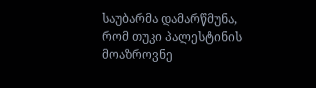საუბარმა დამარწმუნა, რომ თუკი პალესტინის მოაზროვნე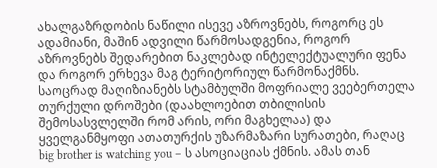ახალგაზრდობის ნაწილი ისევე აზროვნებს, როგორც ეს ადამიანი, მაშინ ადვილი წარმოსადგენია, როგორ აზროვნებს შედარებით ნაკლებად ინტელექტუალური ფენა და როგორ ერხევა მაგ ტერიტორიულ წარმონაქმნს.
საოცრად მაღიზიანებს სტამბულში მოფრიალე ვეებერთელა თურქული დროშები (დაახლოებით თბილისის შემოსასვლელში რომ არის, ორი მაგხელაა) და ყველგანმყოფი ათათურქის უზარმაზარი სურათები, რაღაც big brother is watching you – ს ასოციაციას ქმნის. ამას თან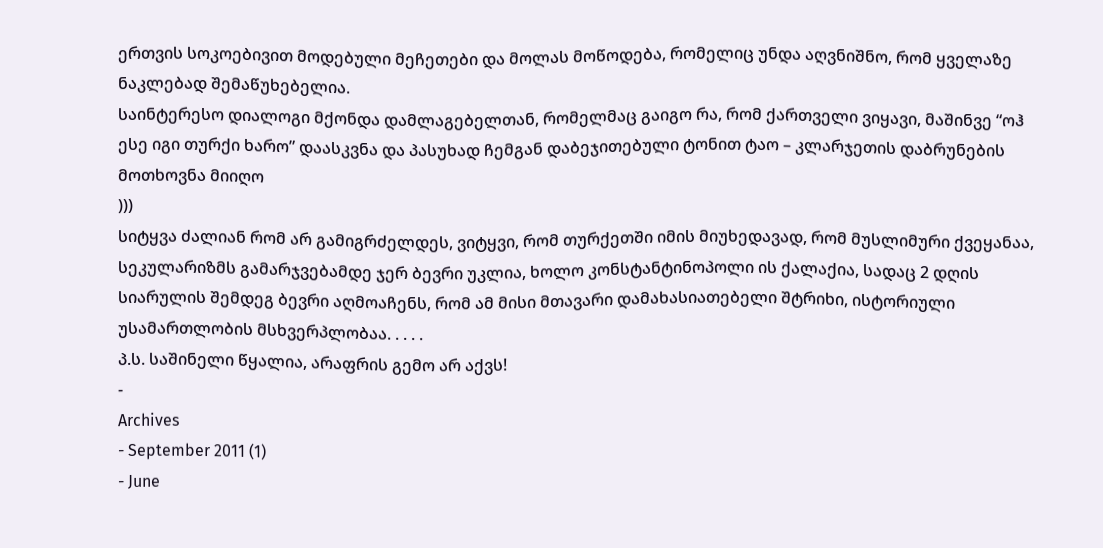ერთვის სოკოებივით მოდებული მეჩეთები და მოლას მოწოდება, რომელიც უნდა აღვნიშნო, რომ ყველაზე ნაკლებად შემაწუხებელია.
საინტერესო დიალოგი მქონდა დამლაგებელთან, რომელმაც გაიგო რა, რომ ქართველი ვიყავი, მაშინვე “ოჰ ესე იგი თურქი ხარო” დაასკვნა და პასუხად ჩემგან დაბეჯითებული ტონით ტაო – კლარჯეთის დაბრუნების მოთხოვნა მიიღო
)))
სიტყვა ძალიან რომ არ გამიგრძელდეს, ვიტყვი, რომ თურქეთში იმის მიუხედავად, რომ მუსლიმური ქვეყანაა, სეკულარიზმს გამარჯვებამდე ჯერ ბევრი უკლია, ხოლო კონსტანტინოპოლი ის ქალაქია, სადაც 2 დღის სიარულის შემდეგ ბევრი აღმოაჩენს, რომ ამ მისი მთავარი დამახასიათებელი შტრიხი, ისტორიული უსამართლობის მსხვერპლობაა. . . . .
პ.ს. საშინელი წყალია, არაფრის გემო არ აქვს!
-
Archives
- September 2011 (1)
- June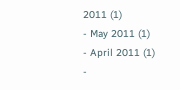2011 (1)
- May 2011 (1)
- April 2011 (1)
-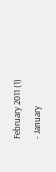February 2011 (1)
- January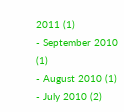2011 (1)
- September 2010 (1)
- August 2010 (1)
- July 2010 (2)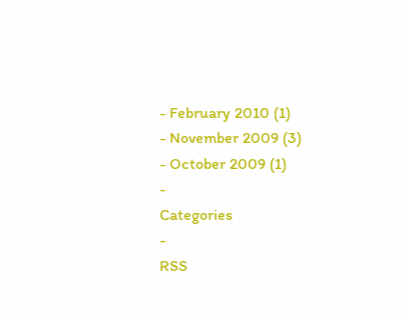- February 2010 (1)
- November 2009 (3)
- October 2009 (1)
-
Categories
-
RSS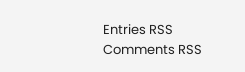Entries RSS
Comments RSS